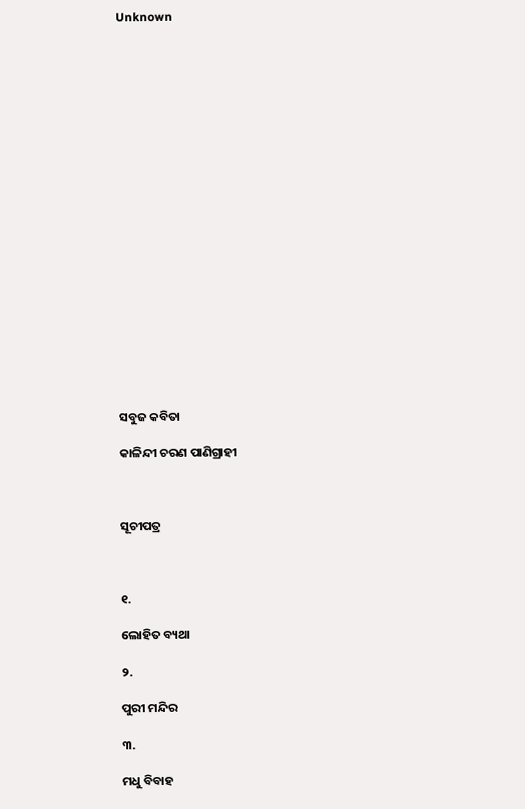Unknown





















ସବୁଜ କବିତା

କାଳିନ୍ଦୀ ଚରଣ ପାଣିଗ୍ରାହୀ



ସୂଚୀପତ୍ର



୧.

ଲୋହିତ ବ୍ୟଥା

୨.

ପୁରୀ ମନ୍ଦିର

୩.

ମଧୁ ବିବାହ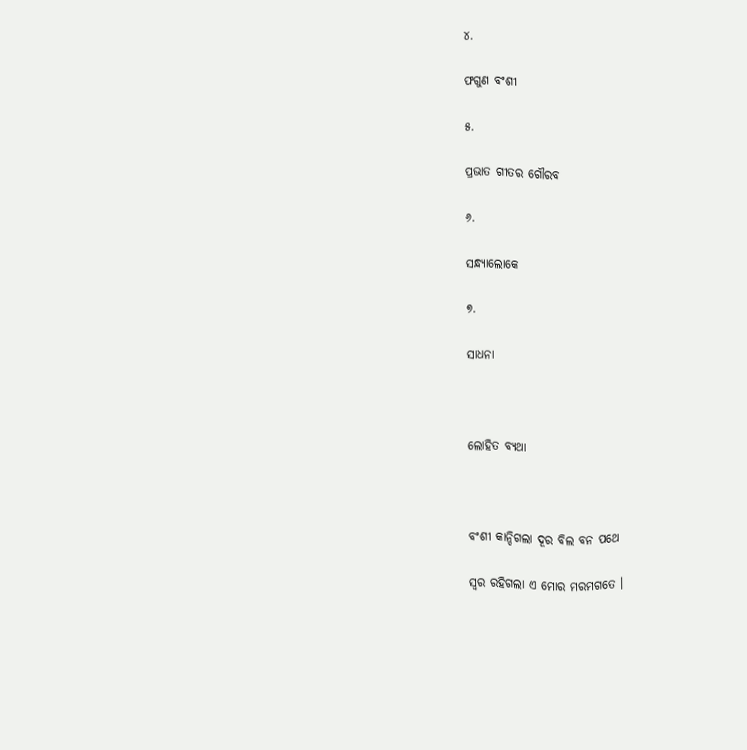୪.

ଫଗୁଣ ବଂଶୀ

୫.

ପ୍ରଭାତ ଗୀତର ଗୌରବ

୬.

ସନ୍ଧ୍ୟାଲୋକେ

୭.

ସାଧନା



ଲୋହିତ ବ୍ୟଥା



ବଂଶୀ କାନ୍ଦିଗଲା ଦୂର ବିଲ ବନ ପଥେ

ସ୍ୱର ରହିଗଲା ଏ ମୋର ମରମଗତେ ।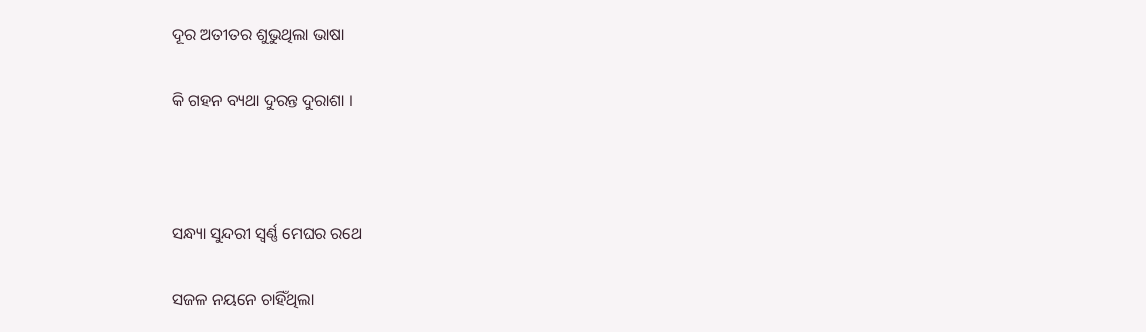ଦୂର ଅତୀତର ଶୁଭୁଥିଲା ଭାଷା

କି ଗହନ ବ୍ୟଥା ଦୁରନ୍ତ ଦୁରାଶା ।



ସନ୍ଧ୍ୟା ସୁନ୍ଦରୀ ସ୍ୱର୍ଣ୍ଣ ମେଘର ରଥେ

ସଜଳ ନୟନେ ଚାହିଁଥିଲା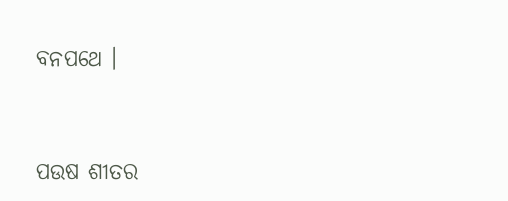ବନପଥେ ।



ପଉଷ ଶୀତର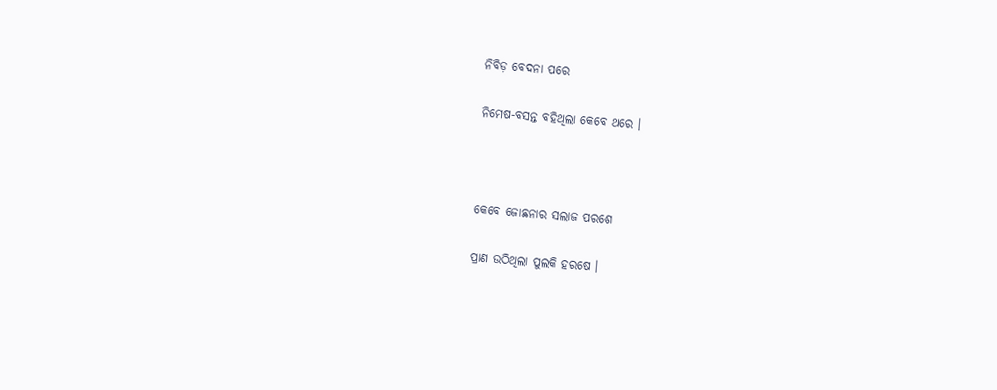ନିବିଡ଼ ବେଦନା ପରେ

ନିମେଷ-ବସନ୍ତ ବହିଥିଲା କେବେ ଥରେ ।



କେବେ ଜୋଛନାର ସଲାଜ ପରଶେ

ପ୍ରାଣ ଉଠିଥିଲା ପୁଲକି ହରଷେ ।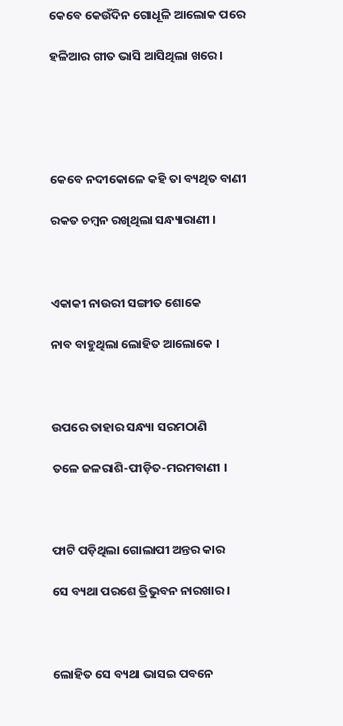କେବେ କେଉଁଦିନ ଗୋଧୂଳି ଆଲୋକ ପରେ

ହଳିଆର ଗୀତ ଭାସି ଆସିଥିଲା ଖରେ ।





କେବେ ନଦୀକୋଳେ କହି ତା ବ୍ୟଥିତ ବାଣୀ

ରକତ ଚମ୍ବନ ରଖିଥିଲା ସନ୍ଧ୍ୟାରାଣୀ ।



ଏକାକୀ ନାଉରୀ ସଙ୍ଗୀତ ଶୋକେ

ନାବ ବାହୁଥିଲା ଲୋହିତ ଆଲୋକେ ।



ଉପରେ ତାହାର ସନ୍ଧ୍ୟା ସରମଠାଣି

ତଳେ ଜଳରାଶି-ପୀଡ଼ିତ-ମରମବାଣୀ ।



ଫାଟି ପଡ଼ିଥିଲା ଗୋଲାପୀ ଅନ୍ତର କାର

ସେ ବ୍ୟଥା ପରଶେ ତ୍ରିଭୁବନ ନାରଖାର ।



ଲୋହିତ ସେ ବ୍ୟଥା ଭାସଇ ପବନେ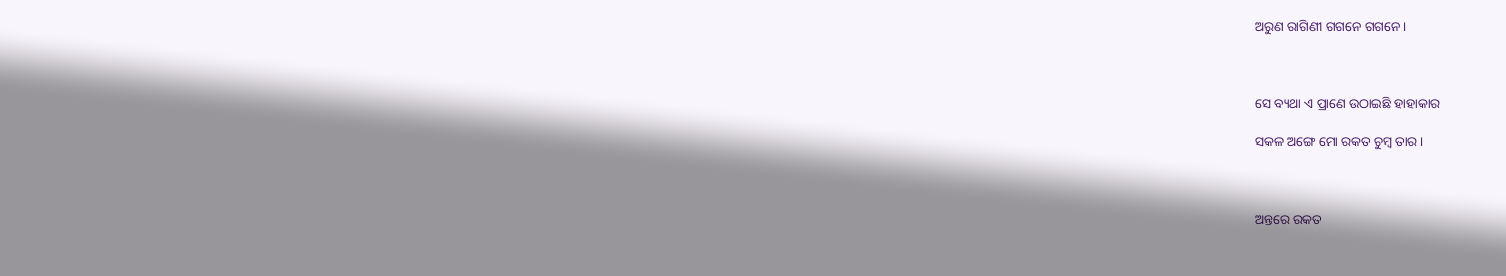ଅରୁଣ ରାଗିଣୀ ଗଗନେ ଗଗନେ ।



ସେ ବ୍ୟଥା ଏ ପ୍ରାଣେ ଉଠାଇଛି ହାହାକାର

ସକଳ ଅଙ୍ଗେ ମୋ ରକତ ଚୁମ୍ବ ତାର ।



ଅନ୍ତରେ ରକତ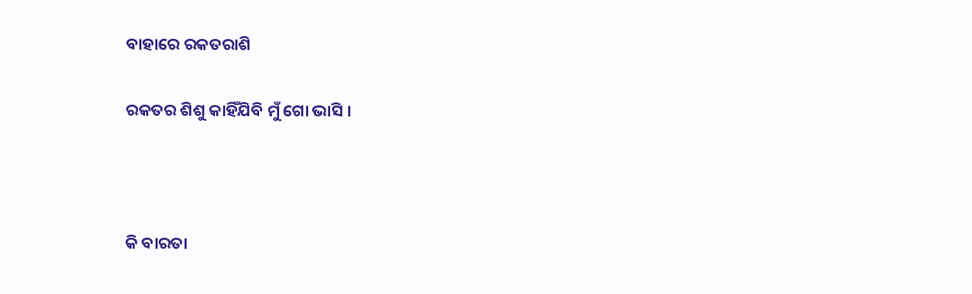ବାହାରେ ରକତରାଶି

ରକତର ଶିଶୁ କାହିଁଯିବି ମୁଁ ଗୋ ଭାସି ।



କି ବାରତା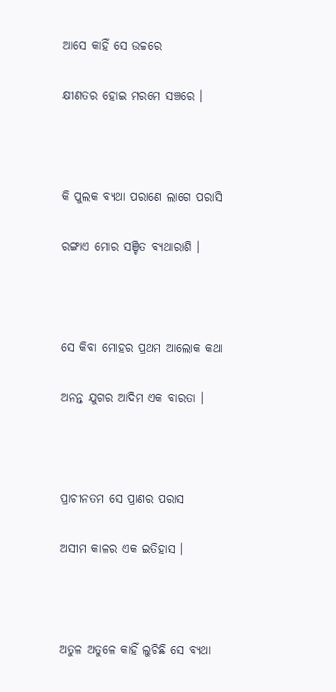ଆସେ କାହିଁ ସେ ଉଚ୍ଚରେ

କ୍ଷୀଣତର ହୋଇ ମରମେ ସଞ୍ଚରେ ।



କି ପୁଲକ ବ୍ୟଥା ପରାଣେ ଲାଗେ ପରାସି

ରଙ୍ଗାଏ ମୋର ସଞ୍ଚିତ ବ୍ୟଥାରାଶି ।



ସେ କିବା ମୋହର ପ୍ରଥମ ଆଲୋକ କଥା

ଅନନ୍ତ ଯୁଗର ଆଦିମ ଏକ ବାରତା ।



ପ୍ରାଚୀନତମ ସେ ପ୍ରାଣର ପରାସ

ଅସୀମ କାଳର ଏକ ଇତିହାସ ।



ଅତୁଳ ଅତୁଳେ କାହିଁ ଲୁଚିଛି ସେ ବ୍ୟଥା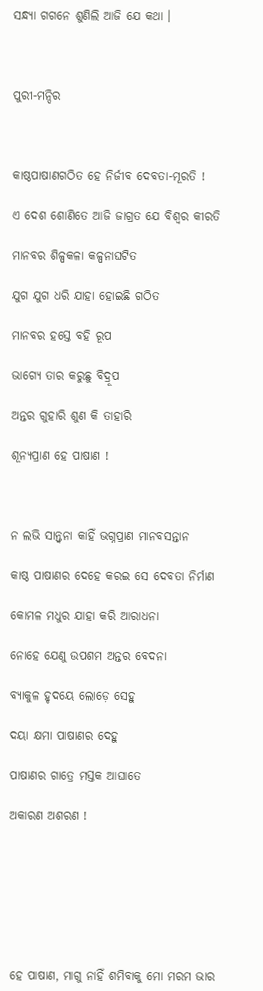ସନ୍ଧ୍ୟା ଗଗନେ ଶୁଣିଲି ଆଜି ଯେ କଥା ।



ପୁରୀ-ମନ୍ଦିର



କାଷ୍ଠପାଷାଣଗଠିତ ହେ ନିର୍ଜୀବ ଦେବତା-ମୂରତି !

ଏ ଦେଶ ଶୋଣିତେ ଆଜି ଜାଗ୍ରତ ଯେ ବିଶ୍ୱର କୀରତି

ମାନବର ଶିଳ୍ପକଳା କଳ୍ପନାଘଟିତ

ଯୁଗ ଯୁଗ ଧରି ଯାହା ହୋଇଛି ଗଠିତ

ମାନବର ହସ୍ତେ ବହି ରୂପ

ଭାଗ୍ୟେ ତାର କରୁଛୁ ବିଦ୍ରୂପ

ଅନ୍ତର ଗୁହାରି ଶୁଣ କି ତାହାରି

ଶୂନ୍ୟପ୍ରାଣ ହେ ପାଷାଣ !



ନ ଲଭି ସାନ୍ତ୍ୱନା କାହିଁ ଭଗ୍ନପ୍ରାଣ ମାନବସନ୍ତାନ

କାଷ୍ଠ ପାଷାଣର ଦେହେ କରଇ ସେ ଦେବତା ନିର୍ମାଣ

କୋମଳ ମଧୁର ଯାହା କରି ଆରାଧନା

ନୋହେ ଯେଣୁ ଉପଶମ ଅନ୍ତର ବେଦନା

ବ୍ୟାକୁଳ ହୃଦୟେ ଲୋଡ଼େ ସେହୁ

ଦୟା କ୍ଷମା ପାଷାଣର ଦେହୁ

ପାଷାଣର ଗାତ୍ରେ ମସ୍ତକ ଆଘାତେ

ଅକାରଣ ଅଶରଣ !







ହେ ପାଷାଣ, ମାଗୁ ନାହିଁ ଶମିବାକୁ ମୋ ମରମ ଭାର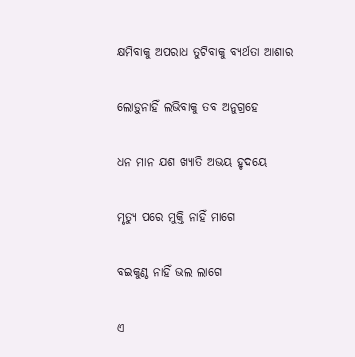କ୍ଷମିବାକୁ ଅପରାଧ ତୁଟିବାକୁ ବ୍ୟର୍ଥତା ଆଶାର

ଲୋଡ଼ୁନାହିଁ ଲଭିବାକୁ ତବ ଅନୁଗ୍ରହେ

ଧନ ମାନ ଯଶ ଖ୍ୟାତି ଅଭୟ ହୃଦୟେ

ମୃତ୍ୟୁ ପରେ ମୁକ୍ତି ନାହିଁ ମାଗେ

ବଇକୁଣ୍ଠ ନାହିଁ ଭଲ ଲାଗେ

ଏ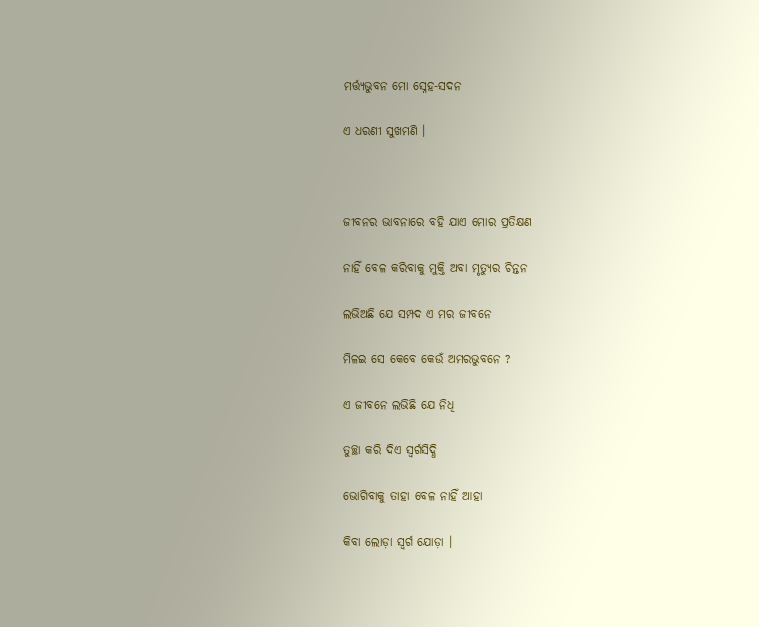ମର୍ତ୍ତ୍ୟଭୁବନ ମୋ ସ୍ନେହ-ସଦନ

ଏ ଧରଣୀ ସୁଖମଣି ।



ଜୀବନର ଭାବନାରେ ବହି ଯାଏ ମୋର ପ୍ରତିକ୍ଷଣ

ନାହିଁ ବେଳ କରିବାକୁ ମୁକ୍ତି ଅବା ମୃତ୍ୟୁର ଚିନ୍ତନ

ଲଭିଅଛି ଯେ ସମ୍ପଦ ଏ ମର ଜୀବନେ

ମିଳଇ ସେ କେବେ କେଉଁ ଅମରଭୁବନେ ?

ଏ ଜୀବନେ ଲଭିଛି ଯେ ନିଧି

ତୁଚ୍ଛା କରି ଦିଏ ସ୍ୱର୍ଗସିଦ୍ଧି

ଭୋଗିବାକୁ ତାହା ବେଳ ନାହିଁ ଆହା

କିବା ଲୋଡ଼ା ସ୍ୱର୍ଗ ଯୋଡ଼ା ।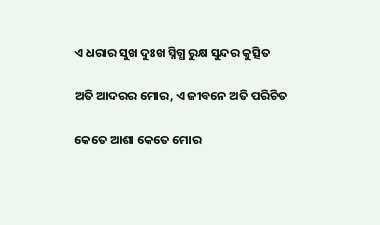ଏ ଧରାର ସୁଖ ଦୁଃଖ ସ୍ନିଗ୍ଧ ରୁକ୍ଷ ସୁନ୍ଦର କୁତ୍ସିତ

ଅତି ଆଦରର ମୋର, ଏ ଜୀବନେ ଅତି ପରିଚିତ

କେତେ ଆଶା କେତେ ମୋର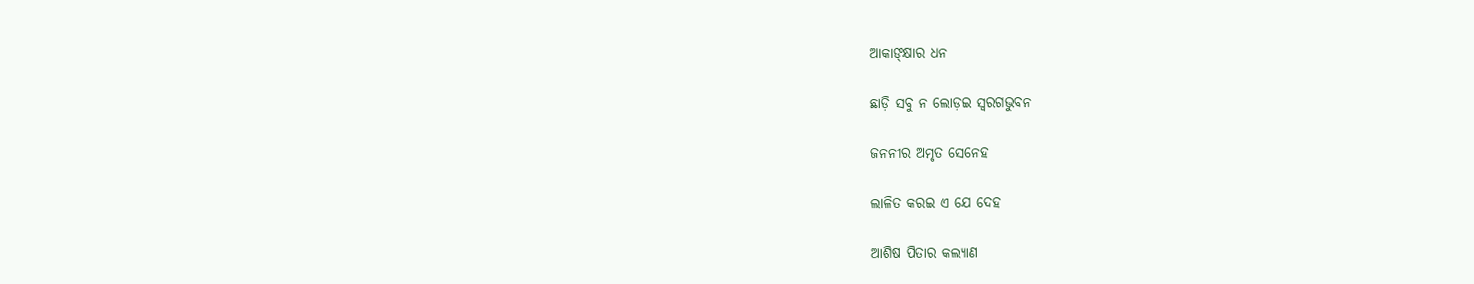ଆକାଙ୍କ୍ଷାର ଧନ

ଛାଡ଼ି ସବୁ ନ ଲୋଡ଼ଇ ସ୍ୱରଗଭୁବନ

ଜନନୀର ଅମୃତ ସେନେହ

ଲାଳିତ କରଇ ଏ ଯେ ଦେହ

ଆଶିଷ ପିତାର କଲ୍ୟାଣ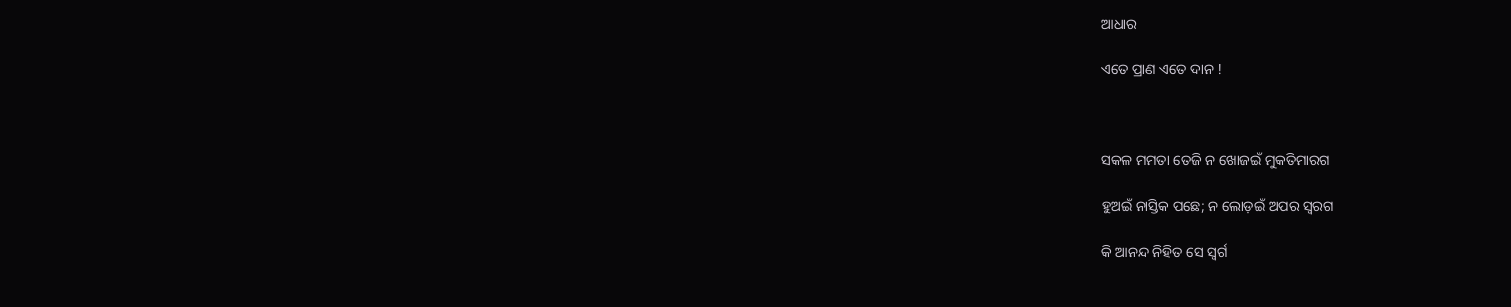ଆଧାର

ଏତେ ପ୍ରାଣ ଏତେ ଦାନ !



ସକଳ ମମତା ତେଜି ନ ଖୋଜଇଁ ମୁକତିମାରଗ

ହୁଅଇଁ ନାସ୍ତିକ ପଛେ; ନ ଲୋଡ଼ଇଁ ଅପର ସ୍ୱରଗ

କି ଆନନ୍ଦ ନିହିତ ସେ ସ୍ୱର୍ଗ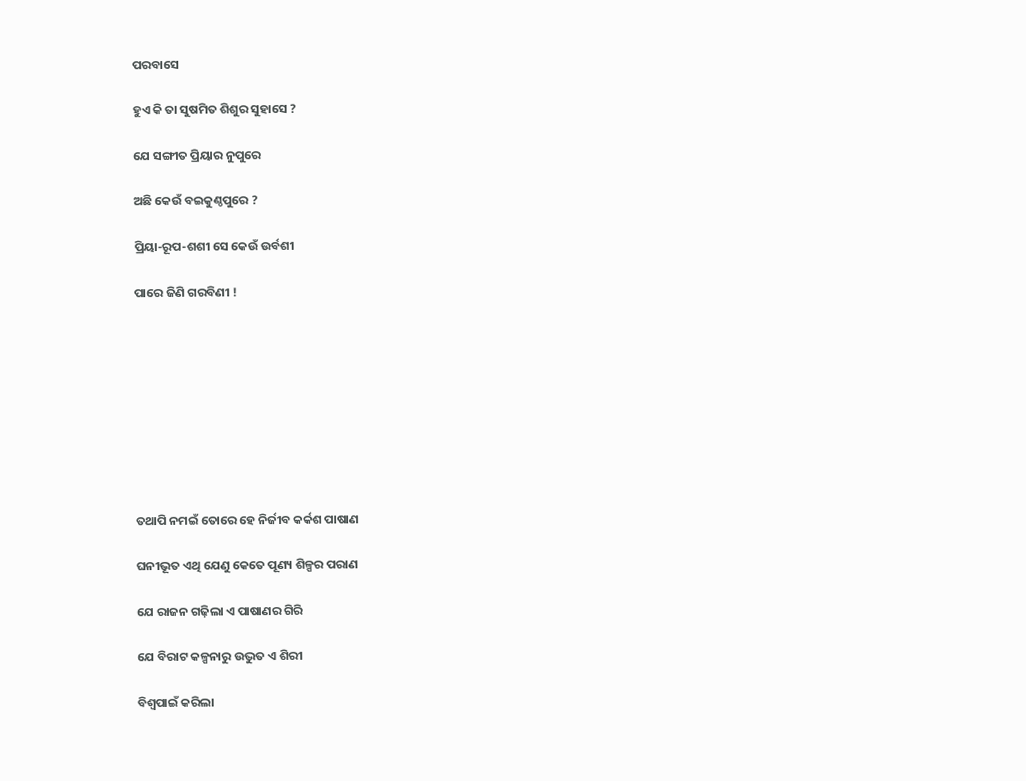ପରବାସେ

ହୁଏ କି ତା ସୁଷମିତ ଶିଶୁର ସୁହାସେ ?

ଯେ ସଙ୍ଗୀତ ପ୍ରିୟାର ନୁପୁରେ

ଅଛି କେଉଁ ବଇକୁଣ୍ଠପୁରେ ?

ପ୍ରିୟା-ରୂପ-ଶଶୀ ସେ କେଉଁ ଉର୍ବଶୀ

ପାରେ ଜିଣି ଗରବିଣୀ !









ତଥାପି ନମଇଁ ତୋରେ ହେ ନିର୍ଜୀବ କର୍କଶ ପାଷାଣ

ଘନୀଭୂତ ଏଥି ଯେଣୁ କେତେ ପୂଣ୍ୟ ଶିଳ୍ପର ପରାଣ

ଯେ ରାଜନ ଗଢ଼ିଲା ଏ ପାଷାଣର ଗିରି

ଯେ ବିରାଟ କଳ୍ପନାରୁ ଉଦ୍ଭୁତ ଏ ଶିରୀ

ବିଶ୍ୱପାଇଁ କରିଲା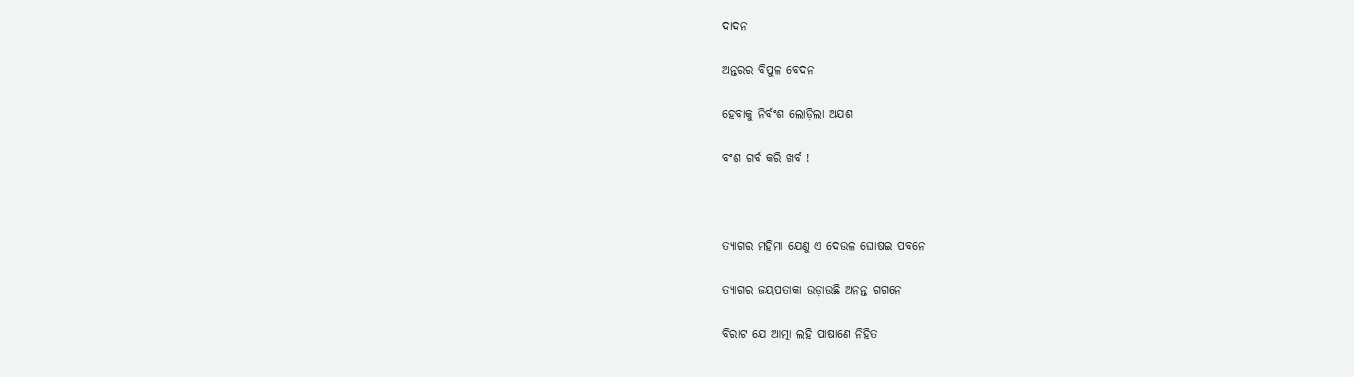ଦାଦନ

ଅନ୍ତରର ବିପୁଳ ବେଦନ

ହେବାକୁ ନିର୍ବଂଶ ଲୋଡ଼ିଲା ଅଯଶ

ବଂଶ ଗର୍ବ କରି ଖର୍ବ !



ତ୍ୟାଗର ମହିମା ଯେଣୁ ଏ ଦେଉଳ ଘୋଷଇ ପବନେ

ତ୍ୟାଗର ଜୟପତାକା ଉଡ଼ାଉଛି ଅନନ୍ତ ଗଗନେ

ବିରାଟ ଯେ ଆତ୍ମା ଲହି ପାଷାଣେ ନିହିତ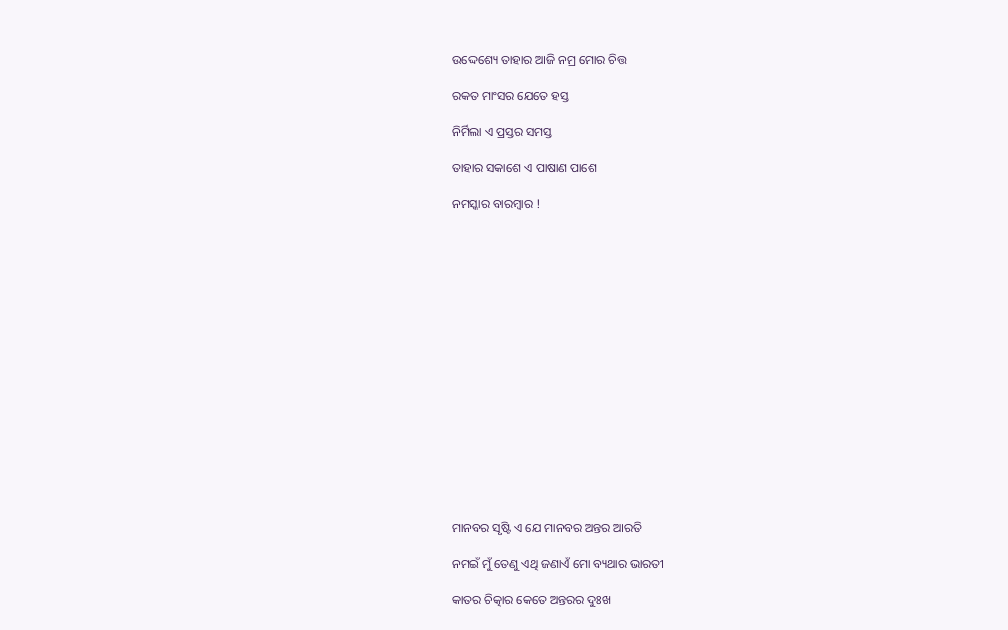ଉଦ୍ଦେଶ୍ୟେ ତାହାର ଆଜି ନମ୍ର ମୋର ଚିତ୍ତ

ରକତ ମାଂସର ଯେତେ ହସ୍ତ

ନିର୍ମିଲା ଏ ପ୍ରସ୍ତର ସମସ୍ତ

ତାହାର ସକାଶେ ଏ ପାଷାଣ ପାଶେ

ନମସ୍କାର ବାରମ୍ବାର !

















ମାନବର ସୃଷ୍ଟି ଏ ଯେ ମାନବର ଅନ୍ତର ଆରତି

ନମଇଁ ମୁଁ ତେଣୁ ଏଥି ଜଣାଏଁ ମୋ ବ୍ୟଥାର ଭାରତୀ

କାତର ଚିତ୍କାର କେତେ ଅନ୍ତରର ଦୁଃଖ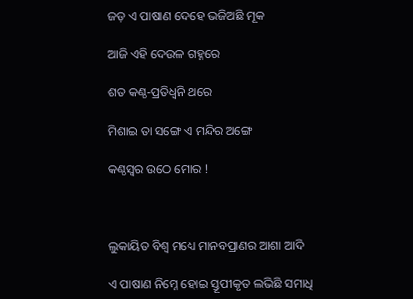ଜଡ଼ ଏ ପାଷାଣ ଦେହେ ଭଜିଅଛି ମୂକ

ଆଜି ଏହି ଦେଉଳ ଗହ୍ନରେ

ଶତ କଣ୍ଠ-ପ୍ରତିଧ୍ୱନି ଥରେ

ମିଶାଇ ତା ସଙ୍ଗେ ଏ ମନ୍ଦିର ଅଙ୍ଗେ

କଣ୍ଠସ୍ୱର ଉଠେ ମୋର !



ଲୁକାୟିତ ବିଶ୍ୱ ମଧ୍ୟେ ମାନବପ୍ରାଣର ଆଶା ଆଦି

ଏ ପାଷାଣ ନିମ୍ନେ ହୋଇ ସ୍ତୂପୀକୃତ ଲଭିଛି ସମାଧି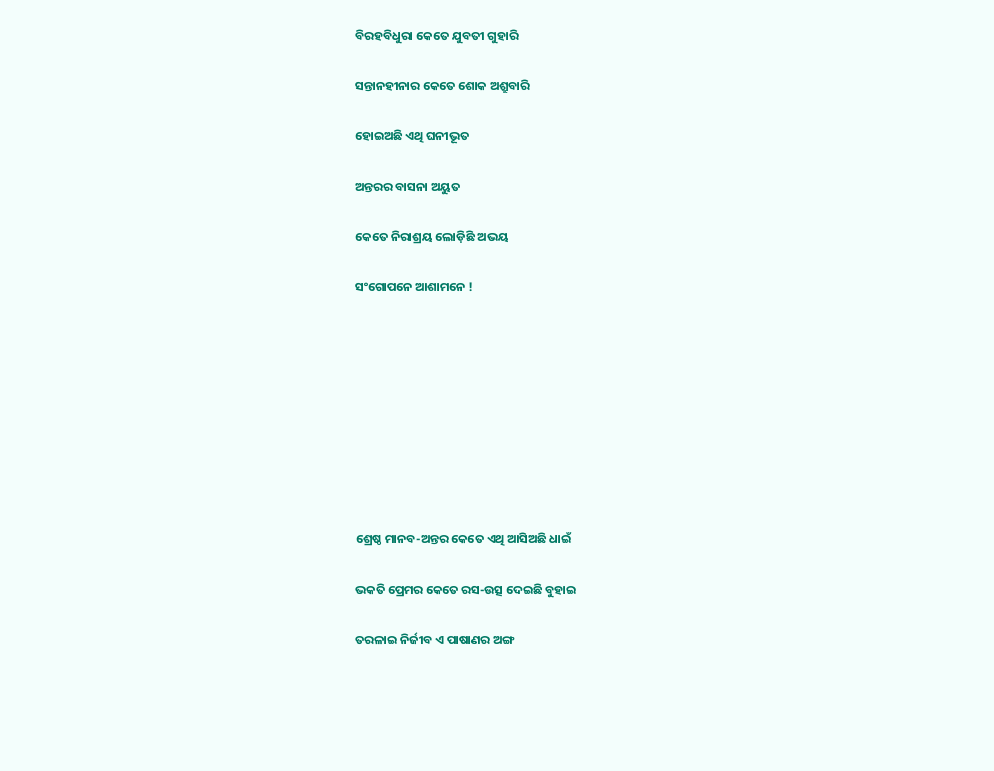ବିରହବିଧୁରା କେତେ ଯୁବତୀ ଗୁହାରି

ସନ୍ତାନହୀନାର କେତେ ଶୋକ ଅଶ୍ରୁବାରି

ହୋଇଅଛି ଏଥି ଘନୀଭୂତ

ଅନ୍ତରର ବାସନା ଅୟୁତ

କେତେ ନିରାଶ୍ରୟ ଲୋଡ଼ିଛି ଅଭୟ

ସଂଗୋପନେ ଆଶାମନେ !









ଶ୍ରେଷ୍ଠ ମାନବ-ଅନ୍ତର କେତେ ଏଥି ଆସିଅଛି ଧାଇଁ

ଭକତି ପ୍ରେମର କେତେ ରସ-ଉତ୍ସ ଦେଇଛି ବୁହାଇ

ତରଳାଇ ନିର୍ଜୀବ ଏ ପାଷାଣର ଅଙ୍ଗ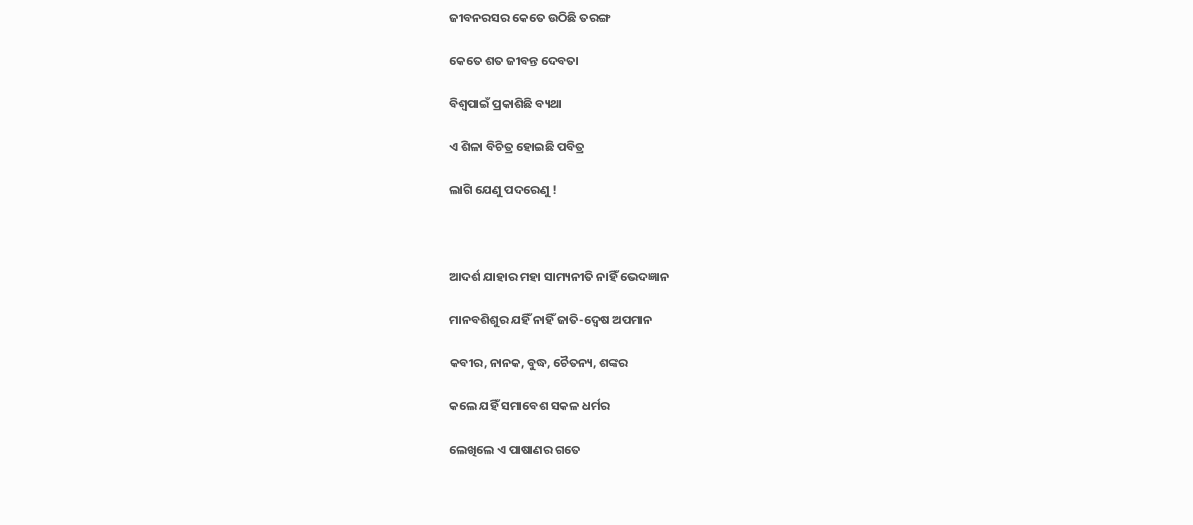ଜୀବନରସର କେତେ ଉଠିଛି ତରଙ୍ଗ

କେତେ ଶତ ଜୀବନ୍ତ ଦେବତା

ବିଶ୍ୱପାଇଁ ପ୍ରକାଶିଛି ବ୍ୟଥା

ଏ ଶିଳା ବିଚିତ୍ର ହୋଇଛି ପବିତ୍ର

ଲାଗି ଯେଣୁ ପଦରେଣୁ !



ଆଦର୍ଶ ଯାହାର ମହା ସାମ୍ୟନୀତି ନାହିଁ ଭେଦଜ୍ଞାନ

ମାନବଶିଶୁର ଯହିଁ ନାହିଁ ଜାତି-ଦ୍ୱେଷ ଅପମାନ

କବୀର, ନାନକ, ବୁଦ୍ଧ, ଚୈତନ୍ୟ, ଶଙ୍କର

କଲେ ଯହିଁ ସମାବେଶ ସକଳ ଧର୍ମର

ଲେଖିଲେ ଏ ପାଷାଣର ଗତେ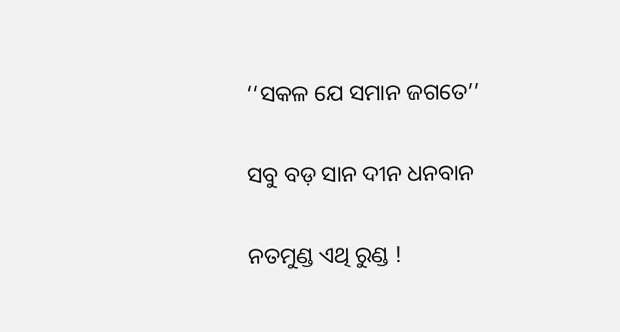‘‘ସକଳ ଯେ ସମାନ ଜଗତେ’’

ସବୁ ବଡ଼ ସାନ ଦୀନ ଧନବାନ

ନତମୁଣ୍ଡ ଏଥି ରୁଣ୍ଡ !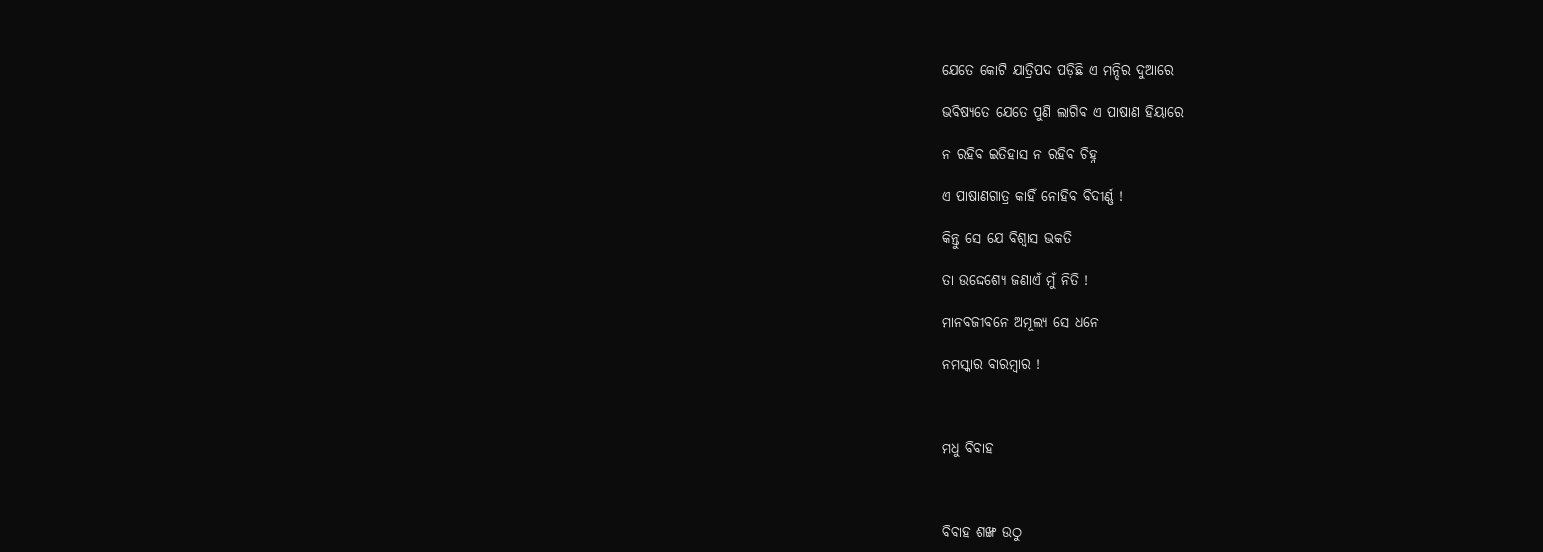ଯେତେ କୋଟି ଯାତ୍ରିପଦ ପଡ଼ିଛି ଏ ମନ୍ଦିର ଦୁଆରେ

ଭବିଷ୍ୟତେ ଯେତେ ପୁଣି ଲାଗିବ ଏ ପାଷାଣ ହିୟାରେ

ନ ରହିବ ଇତିହାସ ନ ରହିବ ଚିହ୍ନ

ଏ ପାଷାଣଗାତ୍ର କାହିଁ ନୋହିବ ବିଦୀର୍ଣ୍ଣ !

କିନ୍ତୁ ସେ ଯେ ବିଶ୍ୱାସ ଭକତି

ତା ଉଦ୍ଦେଶ୍ୟେ ଜଣାଏଁ ମୁଁ ନିତି !

ମାନବଜୀବନେ ଅମୂଲ୍ୟ ସେ ଧନେ

ନମସ୍କାର ବାରମ୍ବାର !



ମଧୁ ବିବାହ



ବିବାହ ଶଙ୍ଖ ଉଠୁ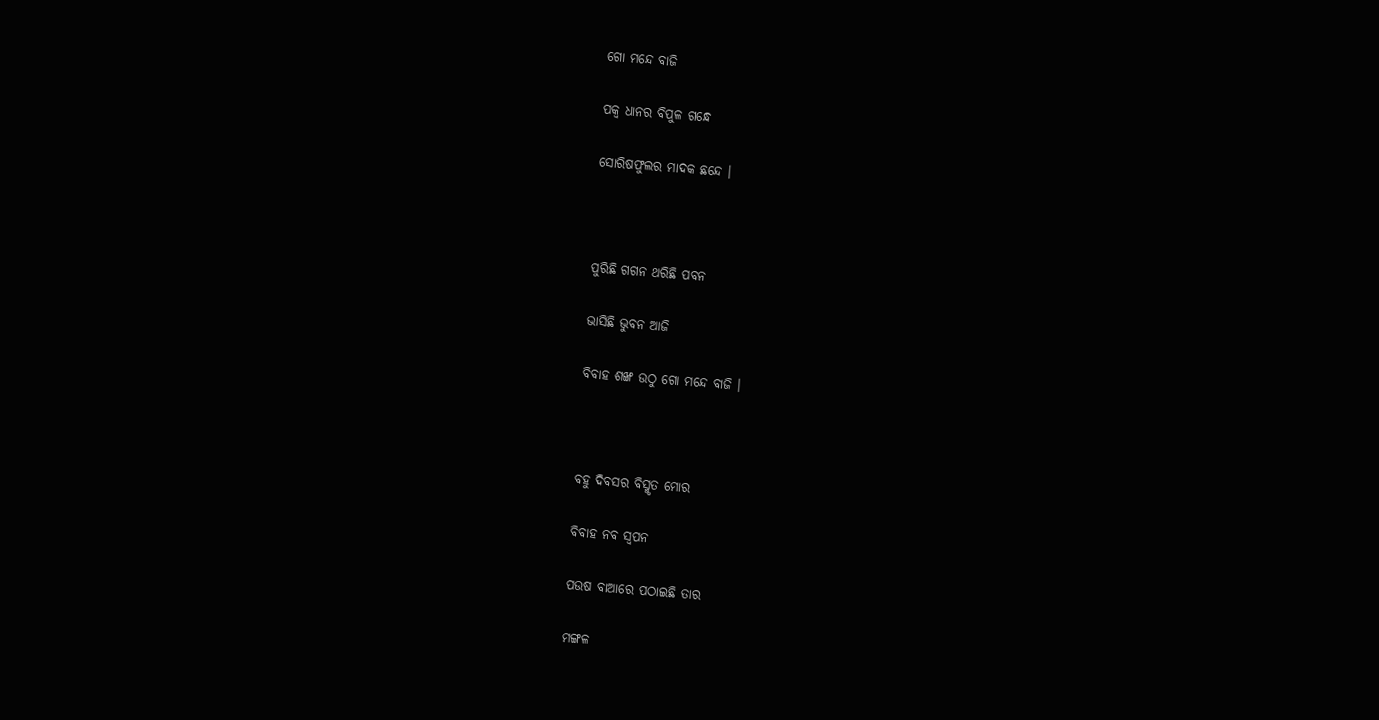ଗୋ ମନ୍ଦେ ବାଜି

ପକ୍ୱ ଧାନର ବିପୁଳ ଗନ୍ଧେ

ସୋରିଷଫୁଲର ମାଦକ ଛନ୍ଦେ ।



ପୁରିଛି ଗଗନ ଥରିଛି ପବନ

ଭାସିଛି ଭୁବନ ଆଜି

ବିବାହ ଶଙ୍ଖ ଉଠୁ ଗୋ ମନ୍ଦେ ବାଜି ।



ବହୁ ଦିବସର ବିସ୍ମୃତ ମୋର

ବିବାହ ନବ ସ୍ୱପନ

ପଉଷ ବାଆରେ ପଠାଇଛି ତାର

ମଙ୍ଗଳ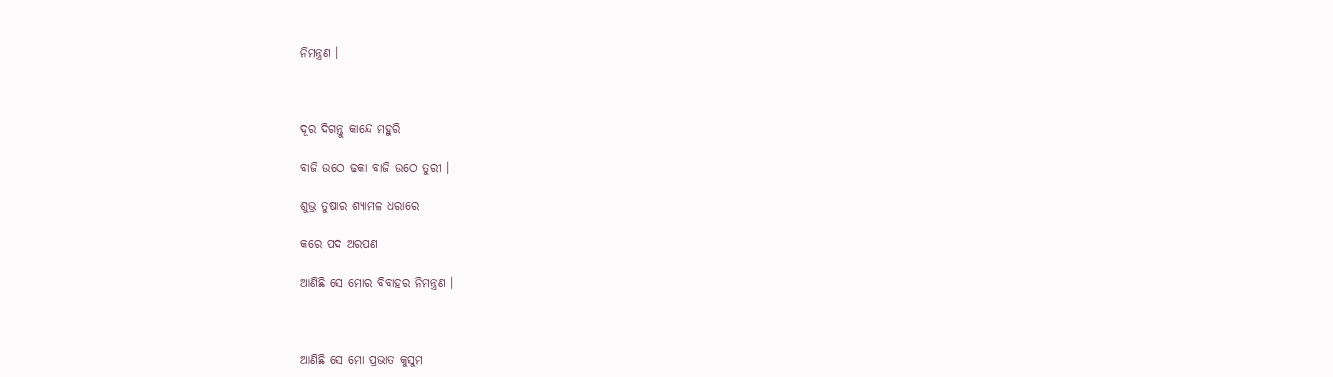ନିମନ୍ତ୍ରଣ ।



ଦୂର ଦିଗନ୍ତୁ କାନ୍ଦେ ମହୁରି

ବାଜି ଉଠେ ଢକା ବାଜି ଉଠେ ତୁରୀ ।

ଶୁଭ୍ର ତୁଷାର ଶ୍ୟାମଳ ଧରାରେ

କରେ ପଦ ଅରପଣ

ଆଣିଛି ସେ ମୋର ବିବାହର ନିମନ୍ତ୍ରଣ ।



ଆଣିଛି ସେ ମୋ ପ୍ରଭାତ କୁସୁମ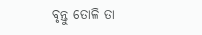ବୃନ୍ତୁ ତୋଳି ତା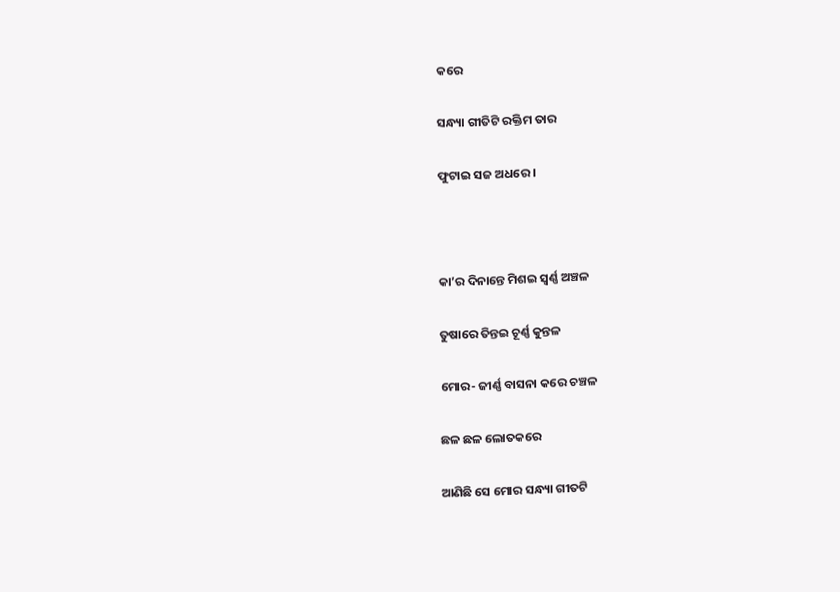କରେ

ସନ୍ଧ୍ୟା ଗୀତିଟି ରକ୍ତିମ ତାର

ଫୁଟାଇ ସଜ ଅଧରେ ।



କା’ର ଦିନାନ୍ତେ ମିଶଇ ସ୍ୱର୍ଣ୍ଣ ଅଞ୍ଚଳ

ତୁଷାରେ ତିନ୍ତଇ ଚୂର୍ଣ୍ଣ କୁନ୍ତଳ

ମୋର- ଜୀର୍ଣ୍ଣ ବାସନା କରେ ଚଞ୍ଚଳ

ଛଳ ଛଳ ଲୋତକରେ

ଆଣିଛି ସେ ମୋର ସନ୍ଧ୍ୟା ଗୀତଟି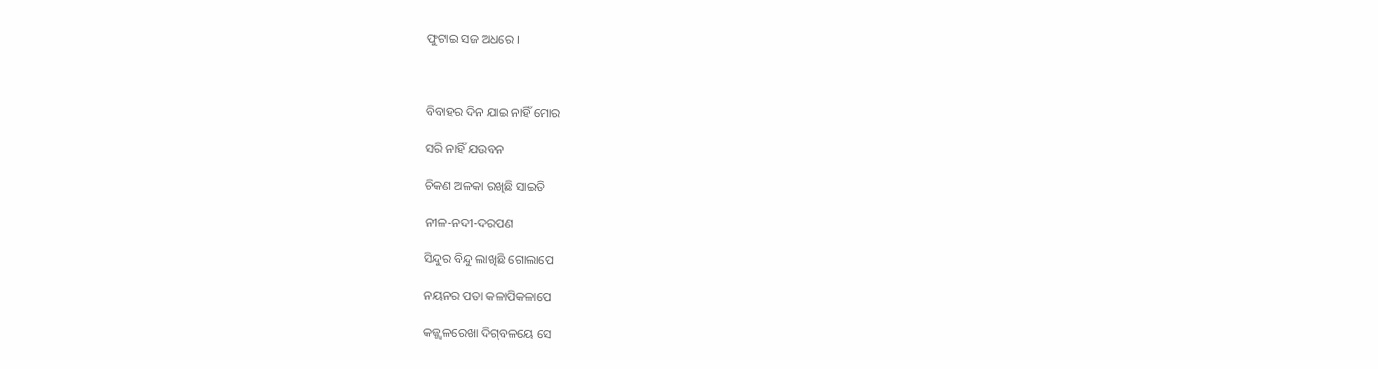ଫୁଟାଇ ସଜ ଅଧରେ ।



ବିବାହର ଦିନ ଯାଇ ନାହିଁ ମୋର

ସରି ନାହିଁ ଯଉବନ

ଚିକଣ ଅଳକା ରଖିଛି ସାଇତି

ନୀଳ-ନଦୀ-ଦରପଣ

ସିନ୍ଦୁର ବିନ୍ଦୁ ଲାଖିଛି ଗୋଲାପେ

ନୟନର ପତା କଳାପିକଳାପେ

କଜ୍ଜ୍ୱଳରେଖା ଦିଗ୍‌ବଳୟେ ସେ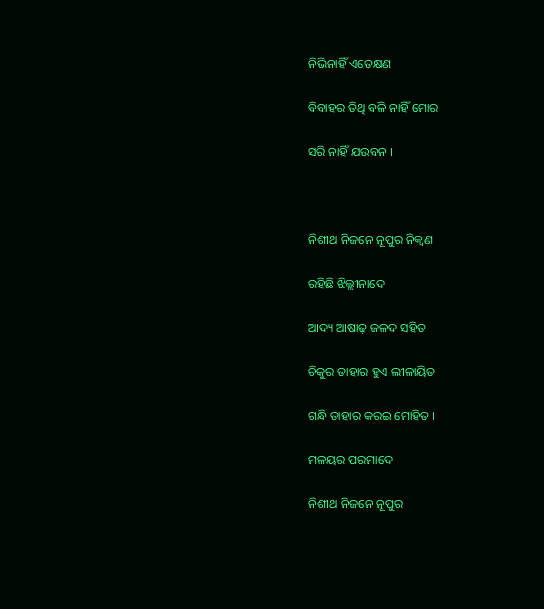ନିଭିନାହିଁ ଏତେକ୍ଷଣ

ବିବାହର ତିଥି ବଳି ନାହିଁ ମୋର

ସରି ନାହିଁ ଯଉବନ ।



ନିଶୀଥ ନିଜନେ ନୂପୁର ନିକ୍ୱଣ

ରହିଛି ଝିଲ୍ଲୀନାଦେ

ଆଦ୍ୟ ଆଷାଢ଼ ଜଳଦ ସହିତ

ଚିକୁର ତାହାର ହୁଏ ଲୀଳାୟିତ

ଗନ୍ଧି ତାହାର କରଇ ମୋହିତ ।

ମଳୟର ପରମାଦେ

ନିଶୀଥ ନିଜନେ ନୂପୁର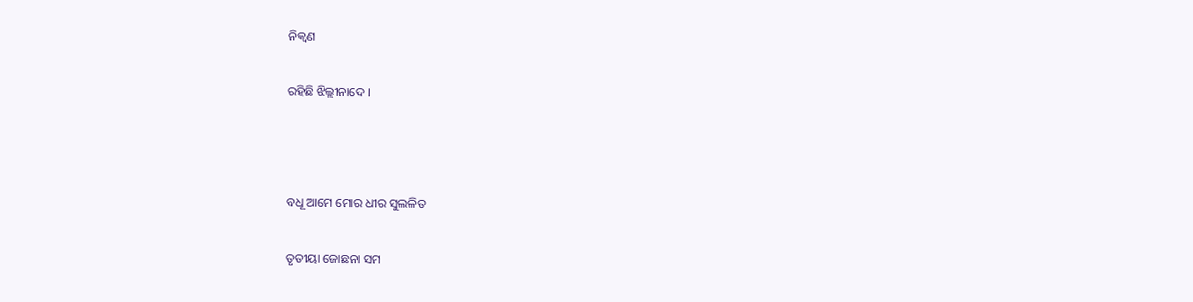ନିକ୍ୱଣ

ରହିଛି ଝିଲ୍ଲୀନାଦେ ।



ବଧୂ ଆମେ ମୋର ଧୀର ସୁଲଳିତ

ତୃତୀୟା ଜୋଛନା ସମ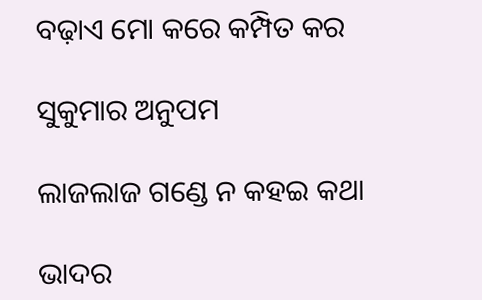ବଢ଼ାଏ ମୋ କରେ କମ୍ପିତ କର

ସୁକୁମାର ଅନୁପମ

ଲାଜଲାଜ ଗଣ୍ଡେ ନ କହଇ କଥା

ଭାଦର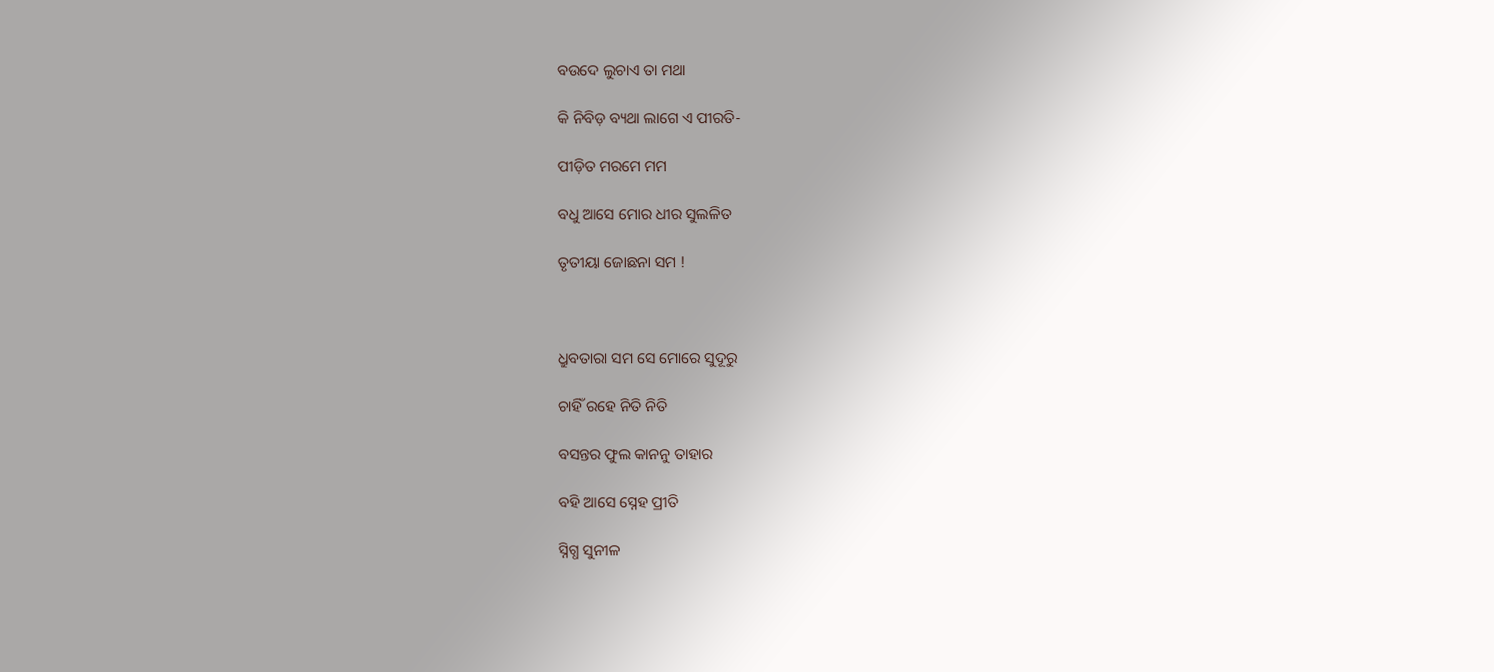ବଉଦେ ଲୁଚାଏ ତା ମଥା

କି ନିବିଡ଼ ବ୍ୟଥା ଲାଗେ ଏ ପୀରତି-

ପୀଡ଼ିତ ମରମେ ମମ

ବଧୁ ଆସେ ମୋର ଧୀର ସୁଲଳିତ

ତୃତୀୟା ଜୋଛନା ସମ !



ଧ୍ରୁବତାରା ସମ ସେ ମୋରେ ସୁଦୂରୁ

ଚାହିଁ ରହେ ନିତି ନିତି

ବସନ୍ତର ଫୁଲ କାନନୁ ତାହାର

ବହି ଆସେ ସ୍ନେହ ପ୍ରୀତି

ସ୍ନିଗ୍ଧ ସୁନୀଳ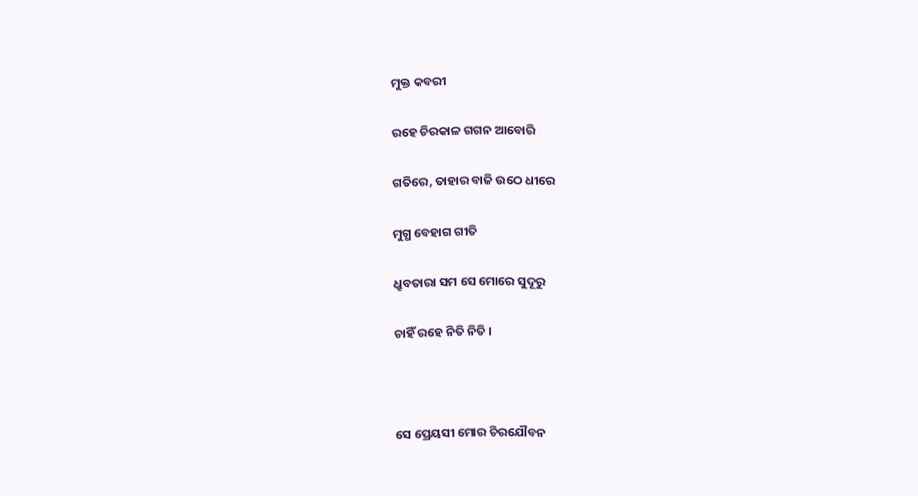ମୁକ୍ତ କବରୀ

ରହେ ଚିରକାଳ ଗଗନ ଆବୋରି

ଗତିରେ, ତାହାର ବାଜି ଉଠେ ଧୀରେ

ମୁଗ୍ଧ ବେହାଗ ଗୀତି

ଧ୍ରୁବତାରା ସମ ସେ ମୋରେ ସୁଦୂରୁ

ଚାହିଁ ରହେ ନିତି ନିତି ।



ସେ ପ୍ରେୟସୀ ମୋର ଚିରଯୌବନ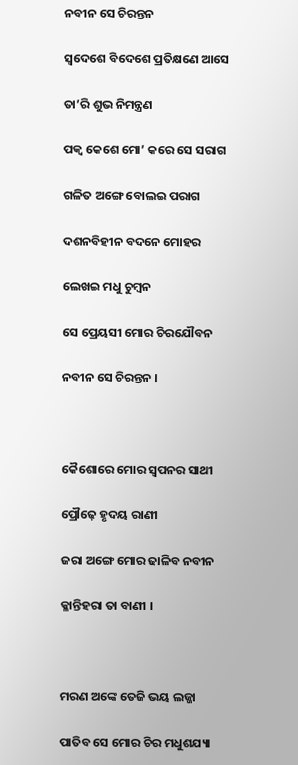ନବୀନ ସେ ଚିରନ୍ତନ

ସ୍ୱଦେଶେ ବିଦେଶେ ପ୍ରତିକ୍ଷଣେ ଆସେ

ତା’ରି ଶୁଭ ନିମନ୍ତ୍ରଣ

ପକ୍ୱ କେଶେ ମୋ’ କରେ ସେ ସରାଗ

ଗଳିତ ଅଙ୍ଗେ ବୋଲଇ ପରାଗ

ଦଶନବିହୀନ ବଦନେ ମୋହର

ଲେଖଇ ମଧୁ ଚୁମ୍ବନ

ସେ ପ୍ରେୟସୀ ମୋର ଚିରଯୌବନ

ନବୀନ ସେ ଚିରନ୍ତନ ।



କୈଶୋରେ ମୋର ସ୍ୱପନର ସାଥୀ

ପ୍ରୌଢ଼େ ହୃଦୟ ରାଣୀ

ଜରା ଅଙ୍ଗେ ମୋର ଢାଳିବ ନବୀନ

କ୍ଳାନ୍ତିହରା ତା ବାଣୀ ।



ମରଣ ଅଙ୍କେ ତେଜି ଭୟ ଲଜ୍ଜା

ପାତିବ ସେ ମୋର ଚିର ମଧୁଶଯ୍ୟା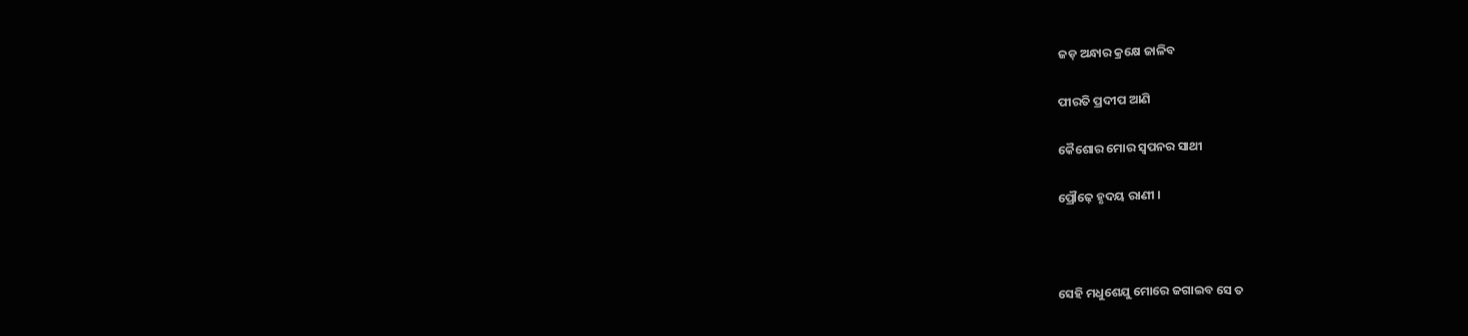ଜଡ଼ ଅନ୍ଧାର କ୍ରକ୍ଷେ ଜାଳିବ

ପୀରତି ପ୍ରଦୀପ ଆଣି

କୈଶୋର ମୋର ସ୍ୱପନର ସାଥୀ

ପ୍ରୌଢ଼େ ହୃଦୟ ରାଣୀ ।



ସେହି ମଧୁଶେଯୁ ମୋରେ ଜଗାଇବ ସେ ତ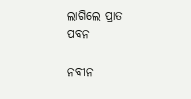ଲାଗିଲେ ପ୍ରାତ ପବନ

ନବୀନ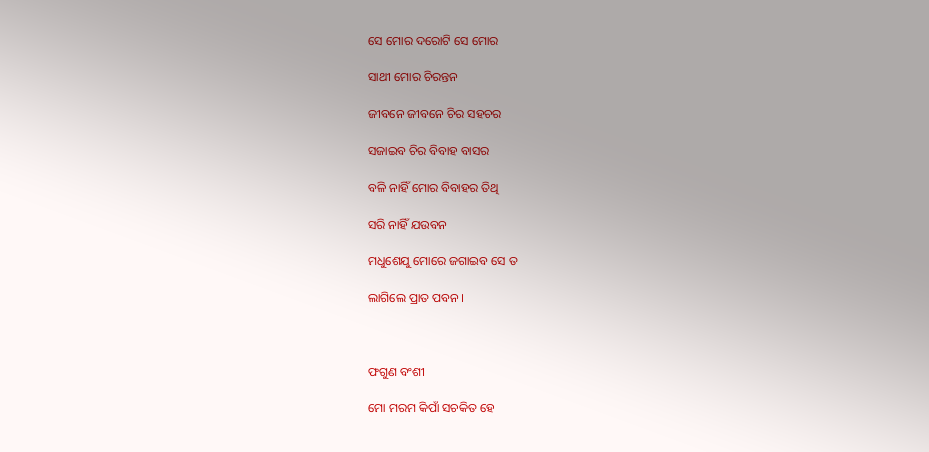ସେ ମୋର ଦରୋଟି ସେ ମୋର

ସାଥୀ ମୋର ଚିରନ୍ତନ

ଜୀବନେ ଜୀବନେ ଚିର ସହଚର

ସଜାଇବ ଚିର ବିବାହ ବାସର

ବଳି ନାହିଁ ମୋର ବିବାହର ତିଥି

ସରି ନାହିଁ ଯଉବନ

ମଧୁଶେଯୁ ମୋରେ ଜଗାଇବ ସେ ତ

ଲାଗିଲେ ପ୍ରାତ ପବନ ।



ଫଗୁଣ ବଂଶୀ

ମୋ ମରମ କିପାଁ ସଚକିତ ହେ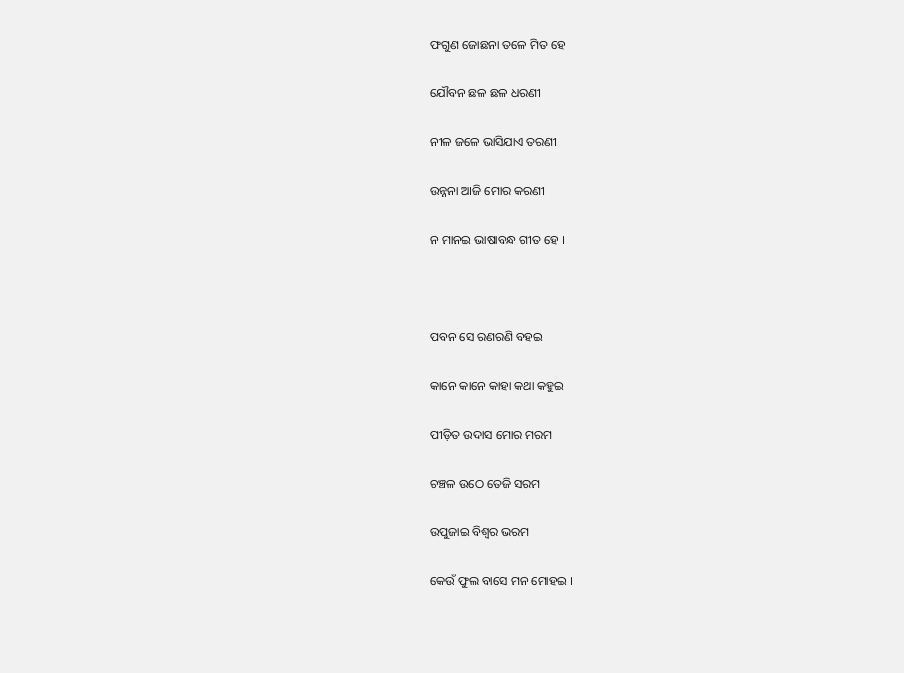ଫଗୁଣ ଜୋଛନା ତଳେ ମିତ ହେ

ଯୌବନ ଛଳ ଛଳ ଧରଣୀ

ନୀଳ ଜଳେ ଭାସିଯାଏ ତରଣୀ

ଉନ୍ନନା ଆଜି ମୋର କରଣୀ

ନ ମାନଇ ଭାଷାବନ୍ଧ ଗୀତ ହେ ।



ପବନ ସେ ରଣରଣି ବହଇ

କାନେ କାନେ କାହା କଥା କହୁଇ

ପୀଡ଼ିତ ଉଦାସ ମୋର ମରମ

ଚଞ୍ଚଳ ଉଠେ ତେଜି ସରମ

ଉପୁଜାଇ ବିଶ୍ୱର ଭରମ

କେଉଁ ଫୁଲ ବାସେ ମନ ମୋହଇ ।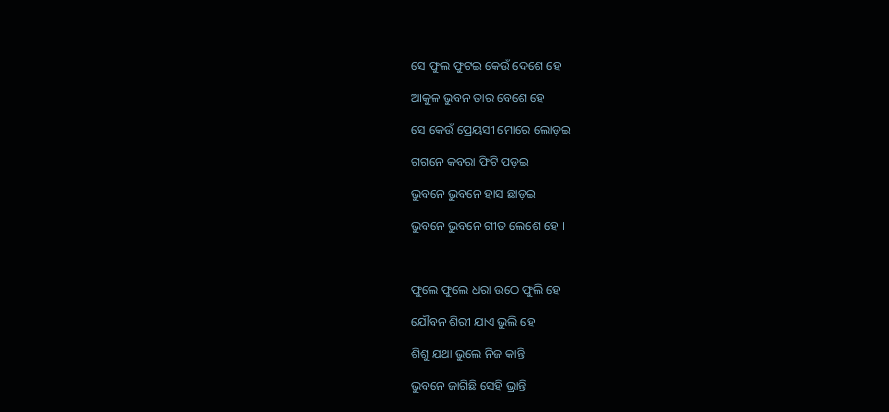ସେ ଫୁଲ ଫୁଟଇ କେଉଁ ଦେଶେ ହେ

ଆକୁଳ ଭୁବନ ତାର ବେଶେ ହେ

ସେ କେଉଁ ପ୍ରେୟସୀ ମୋରେ ଲୋଡ଼ଇ

ଗଗନେ କବରା ଫିଟି ପଡ଼ଇ

ଭୁବନେ ଭୁବନେ ହାସ ଛାଡ଼ଇ

ଭୁବନେ ଭୁବନେ ଗୀତ ଲେଶେ ହେ ।



ଫୁଲେ ଫୁଲେ ଧରା ଉଠେ ଫୁଲି ହେ

ଯୌବନ ଶିରୀ ଯାଏ ଭୁଲି ହେ

ଶିଶୁ ଯଥା ଭୁଲେ ନିଜ କାନ୍ତି

ଭୁବନେ ଜାଗିଛି ସେହି ଭ୍ରାନ୍ତି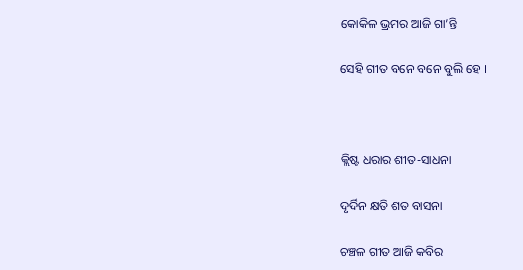କୋକିଳ ଭ୍ରମର ଆଜି ଗା’ନ୍ତି

ସେହି ଗୀତ ବନେ ବନେ ବୁଲି ହେ ।



କ୍ଲିଷ୍ଟ ଧରାର ଶୀତ-ସାଧନା

ଦୃର୍ଦିନ କ୍ଷତି ଶତ ବାସନା

ଚଞ୍ଚଳ ଗୀତ ଆଜି କବିର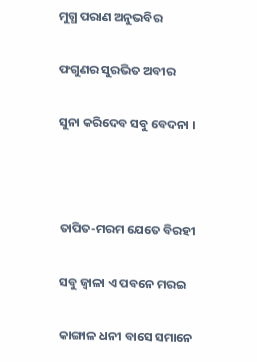ମୁଗ୍ଧ ପରାଣ ଅନୁଭବିର

ଫଗୁଣର ସୁରଭିତ ଅବୀର

ସୁନା କରିଦେବ ସବୁ ବେଦନା ।



ତାପିତ-ମରମ ଯେତେ ବିରହୀ

ସବୁ ଜ୍ୱାଳା ଏ ପବନେ ମରଇ

କାଙ୍ଗାଳ ଧନୀ ବାସେ ସମାନେ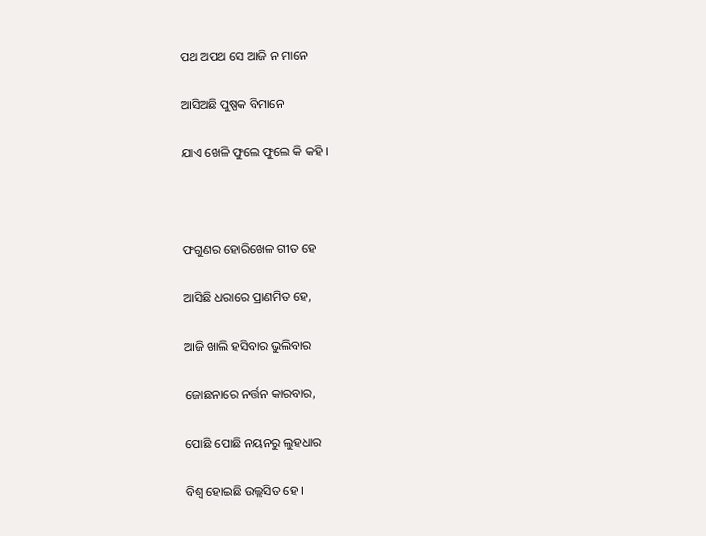ପଥ ଅପଥ ସେ ଆଜି ନ ମାନେ

ଆସିଅଛି ପୁଷ୍ପକ ବିମାନେ

ଯାଏ ଖେଳି ଫୁଲେ ଫୁଲେ କି କହି ।



ଫଗୁଣର ହୋରିଖେଳ ଗୀତ ହେ

ଆସିଛି ଧରାରେ ପ୍ରାଣମିତ ହେ,

ଆଜି ଖାଲି ହସିବାର ଭୁଲିବାର

ଜୋଛନାରେ ନର୍ତ୍ତନ କାରବାର,

ପୋଛି ପୋଛି ନୟନରୁ ଲୁହଧାର

ବିଶ୍ୱ ହୋଇଛି ଉଲ୍ଲସିତ ହେ ।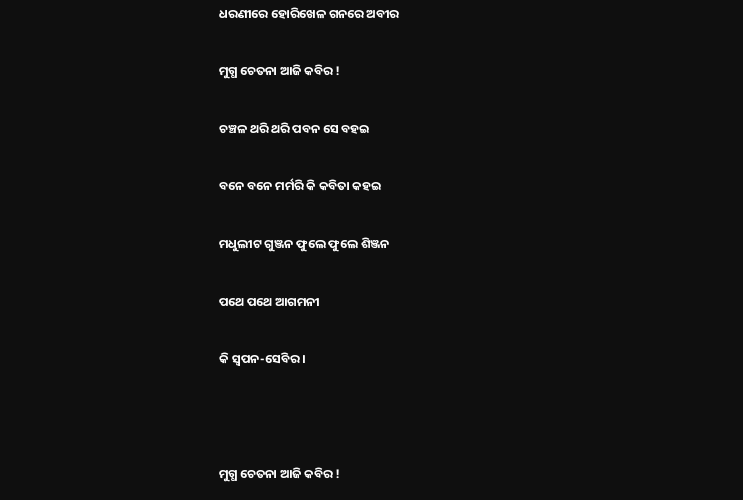ଧରଣୀରେ ହୋରିଖେଳ ଗନରେ ଅବୀର

ମୁଗ୍ଧ ଚେତନା ଆଜି କବିର !

ଚଞ୍ଚଳ ଥରି ଥରି ପବନ ସେ ବହଇ

ବନେ ବନେ ମର୍ମରି କି କବିତା କହଇ

ମଧୁଲୀଟ ଗୁଞ୍ଜନ ଫୁଲେ ଫୁଲେ ଶିଞ୍ଜନ

ପଥେ ପଥେ ଆଗମନୀ

କି ସ୍ୱପନ-ସେବିର ।



ମୁଗ୍ଧ ଚେତନା ଆଜି କବିର !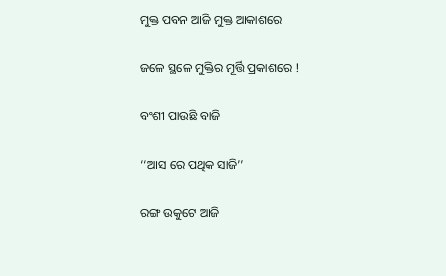ମୁକ୍ତ ପବନ ଆଜି ମୁକ୍ତ ଆକାଶରେ

ଜଳେ ସ୍ଥଳେ ମୁକ୍ତିର ମୂର୍ତ୍ତି ପ୍ରକାଶରେ !

ବଂଶୀ ପାଉଛି ବାଜି

‘‘ଆସ ରେ ପଥିକ ସାଜି’’

ରଙ୍ଗ ଉକୁଟେ ଆଜି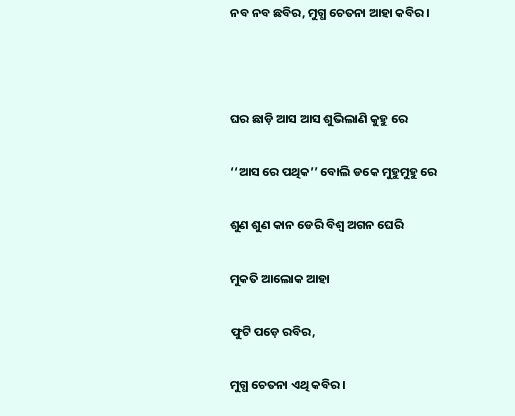ନବ ନବ ଛବିର, ମୁଗ୍ଧ ଚେତନା ଆହା କବିର ।



ଘର ଛାଡ଼ି ଆସ ଆସ ଶୁଭିଲାଣି କୁହୁ ରେ

‘‘ଆସ ରେ ପଥିକ’’ ବୋଲି ଡକେ ମୁହୁମୁହୁ ରେ

ଶୁଣ ଶୁଣ କାନ ଡେରି ବିଶ୍ୱ ଅଗନ ଘେରି

ମୁକତି ଆଲୋକ ଆହା

ଫୁଟି ପଡ଼େ ରବିର,

ମୁଗ୍ଧ ଚେତନା ଏଥି କବିର ।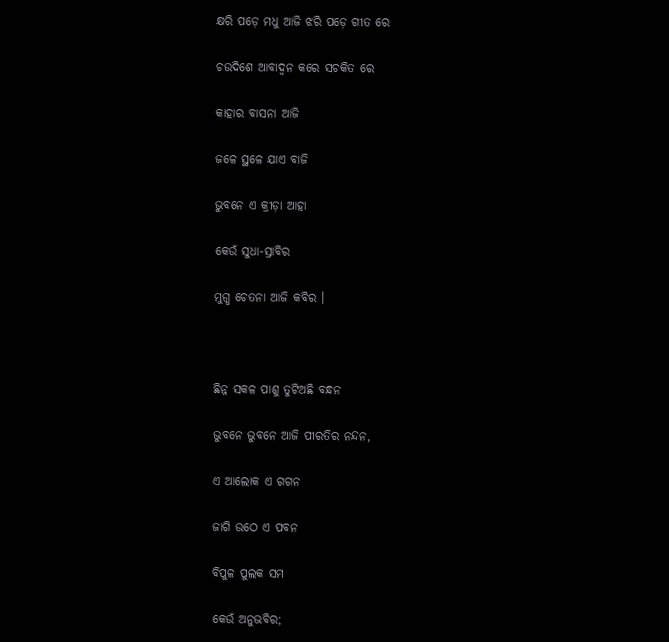କ୍ଷରି ପଡ଼େ ମଧୁ ଆଜି ଝରି ପଡ଼େ ଗୀତ ରେ

ଚଉଦିଶେ ଆବାଦ୍ୱନ କରେ ସଚକିତ ରେ

କାହାର ବାସନା ଆଜି

ଜଳେ ସ୍ଥଳେ ଯାଏ ବାଜି

ଭୁବନେ ଏ କ୍ରୀଡ଼ା ଆହା

କେଉଁ ସୁଧା-ସ୍ରାବିର

ମୁଗ୍ଧ ଚେତନା ଆଜି କବିର ।



ଛିନ୍ନ ସକଳ ପାଶୁ ତୁଟିଅଛି ବନ୍ଧନ

ଭୁବନେ ଭୁବନେ ଆଜି ପୀରତିର ନନ୍ଦନ,

ଏ ଆଲୋକ ଏ ଗଗନ

ଜାଗି ଉଠେ ଏ ପବନ

ବିପୁଳ ପୁଲକ ସମ

କେଉଁ ଅନୁଭବିର;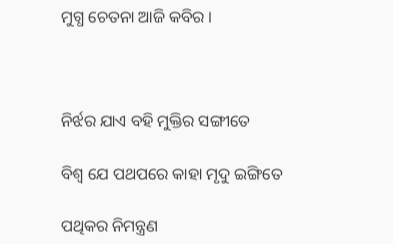ମୁଗ୍ଧ ଚେତନା ଆଜି କବିର ।



ନିର୍ଝର ଯାଏ ବହି ମୁକ୍ତିର ସଙ୍ଗୀତେ

ବିଶ୍ୱ ଯେ ପଥପରେ କାହା ମୃଦୁ ଇଙ୍ଗିତେ

ପଥିକର ନିମନ୍ତ୍ରଣ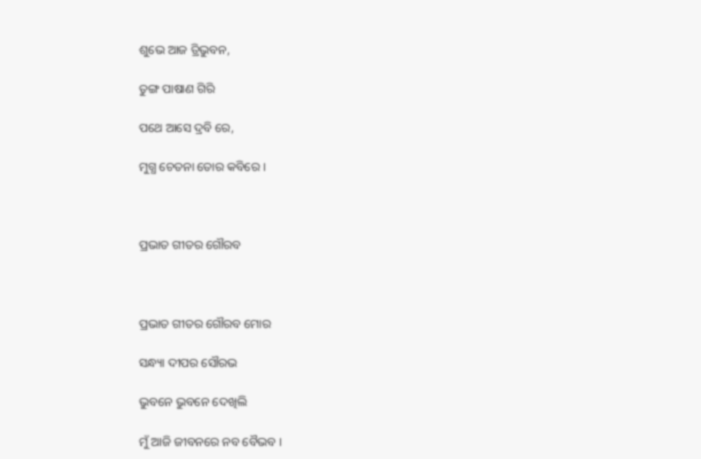ଶୁଭେ ଆଜ ତ୍ରିଭୁବନ,

ତୁଙ୍ଗ ପାଷାଣ ଗିରି

ପଥେ ଆସେ ଦ୍ରବି ରେ,

ମୁଗ୍ଧ ଚେତନା ତୋର କବିରେ ।



ପ୍ରଭାତ ଗୀତର ଗୌରବ



ପ୍ରଭାତ ଗୀତର ଗୌରବ ମୋର

ସନ୍ଧ୍ୟା ଦୀପର ସୌରଭ

ଭୁବନେ ଭୁବନେ ଦେଖିଲି

ମୁଁ ଆଜି ଜୀବନରେ ନବ ବୈଭବ ।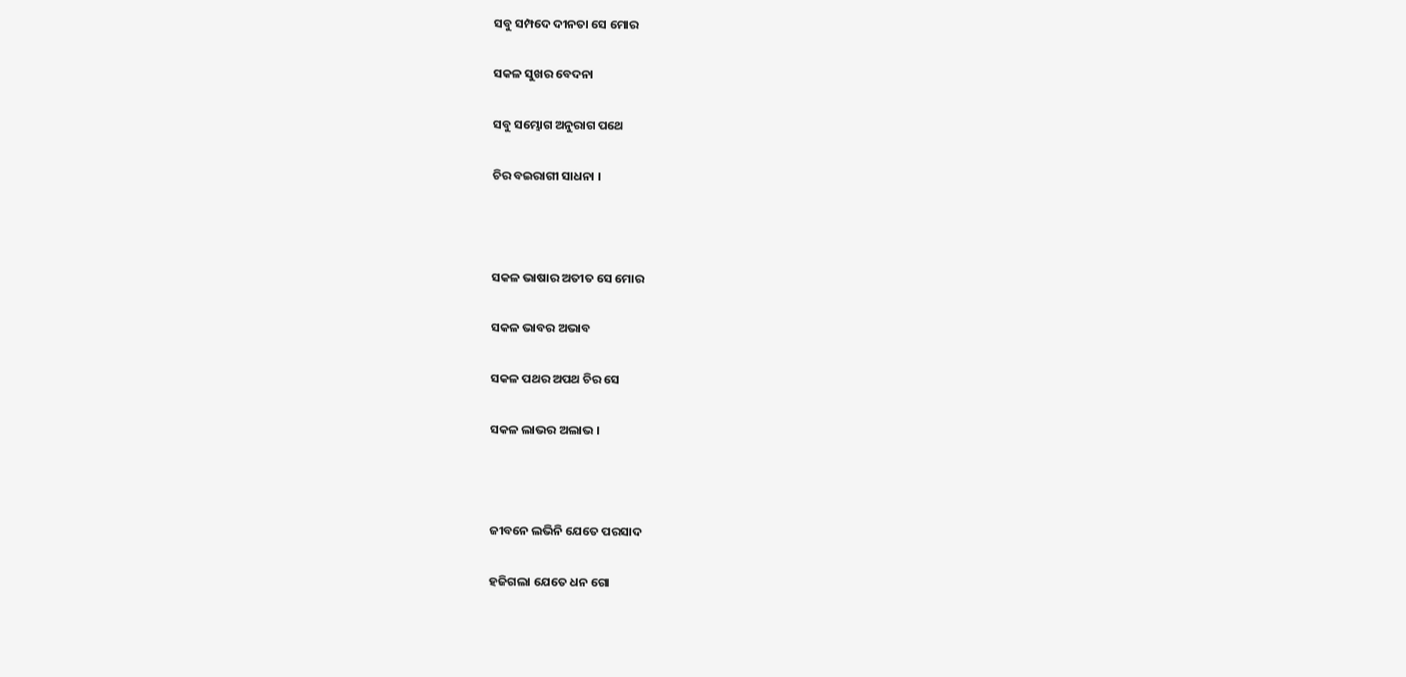ସବୁ ସମ୍ପଦେ ଦୀନତା ସେ ମୋର

ସକଳ ସୁଖର ବେଦନା

ସବୁ ସମ୍ଭୋଗ ଅନୁରାଗ ପଥେ

ଚିର ବଇରାଗୀ ସାଧନା ।



ସକଳ ଭାଷାର ଅତୀତ ସେ ମୋର

ସକଳ ଭାବର ଅଭାବ

ସକଳ ପଥର ଅପଥ ଚିର ସେ

ସକଳ ଲାଭର ଅଲାଭ ।



ଜୀବନେ ଲଭିନି ଯେତେ ପରସାଦ

ହଜିଗଲା ଯେତେ ଧନ ଗୋ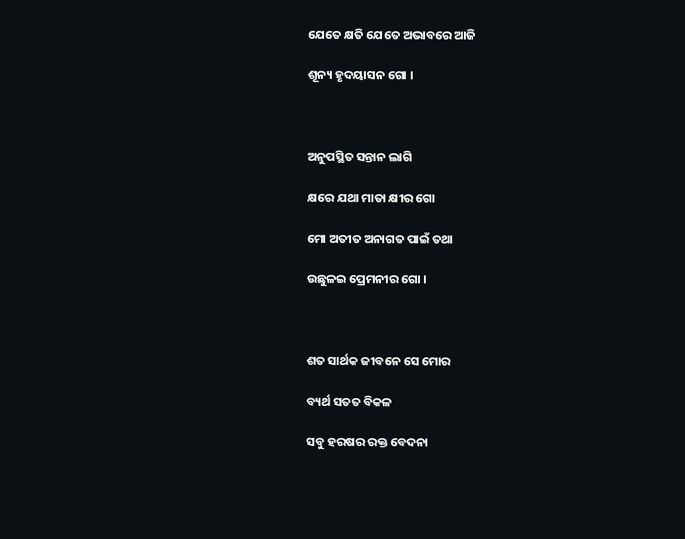ଯେତେ କ୍ଷତି ଯେତେ ଅଭାବରେ ଆଜି

ଶୂନ୍ୟ ହୃଦୟାସନ ଗୋ ।



ଅନୁପସ୍ଥିତ ସନ୍ତାନ ଲାଗି

କ୍ଷରେ ଯଥା ମାତା କ୍ଷୀର ଗୋ

ମୋ ଅତୀତ ଅନାଗତ ପାଇଁ ତଥା

ଉଛୁଳଇ ପ୍ରେମନୀର ଗୋ ।



ଶତ ସାର୍ଥକ ଜୀବନେ ସେ ମୋର

ବ୍ୟର୍ଥ ସତତ ବିକଳ

ସବୁ ହରଷର ରକ୍ତ ବେଦନା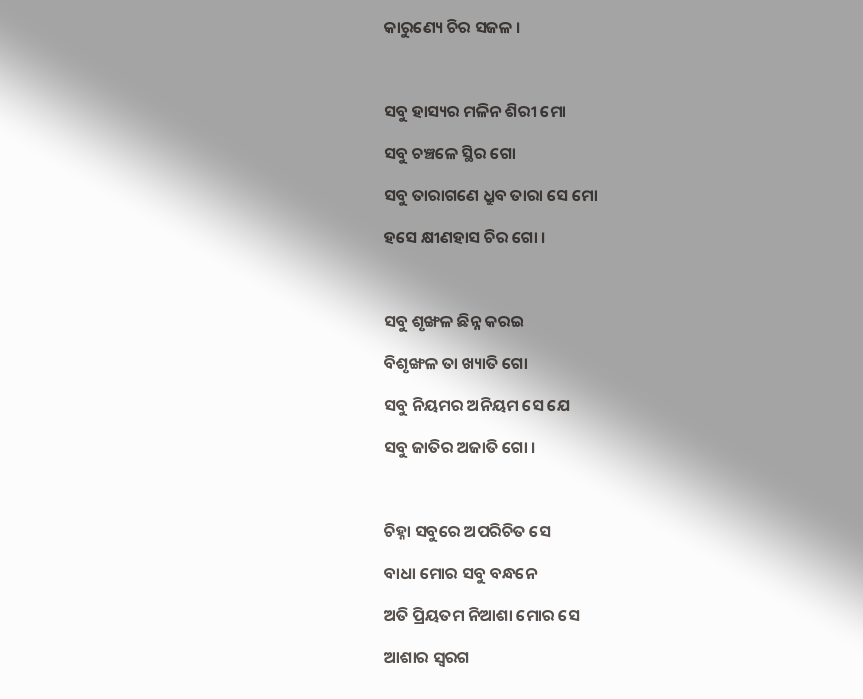କାରୁଣ୍ୟେ ଚିର ସଜଳ ।



ସବୁ ହାସ୍ୟର ମଳିନ ଶିରୀ ମୋ

ସବୁ ଚଞ୍ଚଳେ ସ୍ଥିର ଗୋ

ସବୁ ତାରାଗଣେ ଧ୍ରୁବ ତାରା ସେ ମୋ

ହସେ କ୍ଷୀଣହାସ ଚିର ଗୋ ।



ସବୁ ଶୃଙ୍ଖଳ ଛିନ୍ନ କରଇ

ବିଶୃଙ୍ଖଳ ତା ଖ୍ୟାତି ଗୋ

ସବୁ ନିୟମର ଅନିୟମ ସେ ଯେ

ସବୁ ଜାତିର ଅଜାତି ଗୋ ।



ଚିହ୍ନା ସବୁରେ ଅପରିଚିତ ସେ

ବାଧା ମୋର ସବୁ ବନ୍ଧନେ

ଅତି ପ୍ରିୟତମ ନିଆଶା ମୋର ସେ

ଆଶାର ସ୍ୱରଗ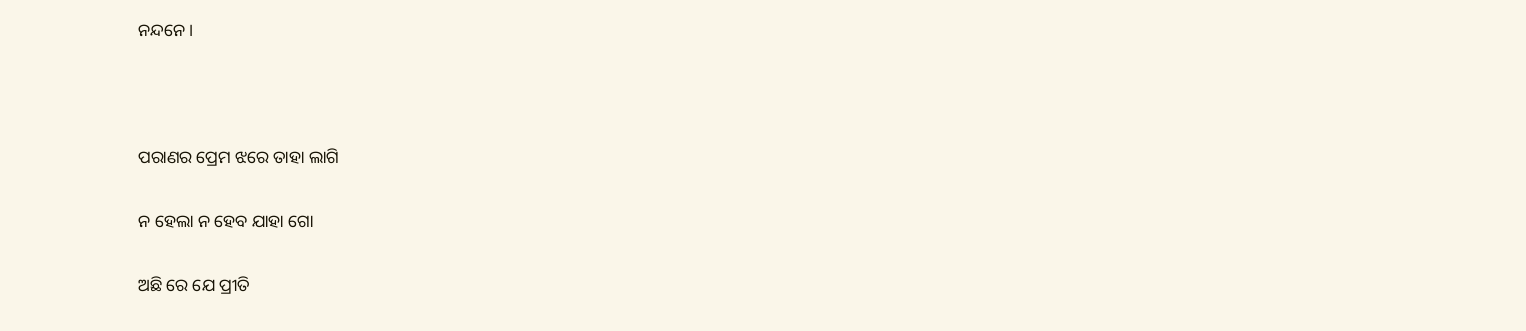ନନ୍ଦନେ ।



ପରାଣର ପ୍ରେମ ଝରେ ତାହା ଲାଗି

ନ ହେଲା ନ ହେବ ଯାହା ଗୋ

ଅଛି ରେ ଯେ ପ୍ରୀତି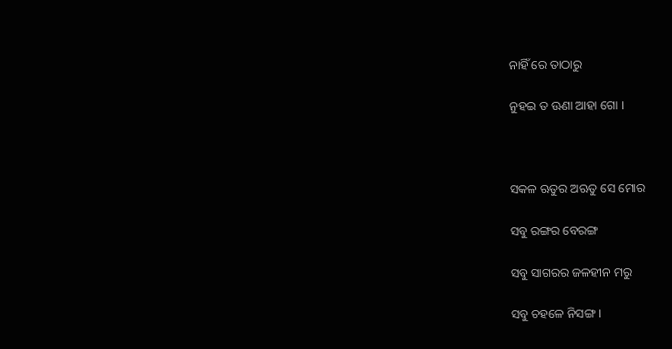ନାହିଁ ରେ ତାଠାରୁ

ନୁହଇ ତ ଊଣା ଆହା ଗୋ ।



ସକଳ ଋତୁର ଅଋତୁ ସେ ମୋର

ସବୁ ରଙ୍ଗର ବେରଙ୍ଗ

ସବୁ ସାଗରର ଜଳହୀନ ମରୁ

ସବୁ ଚହଳେ ନିସଙ୍ଗ ।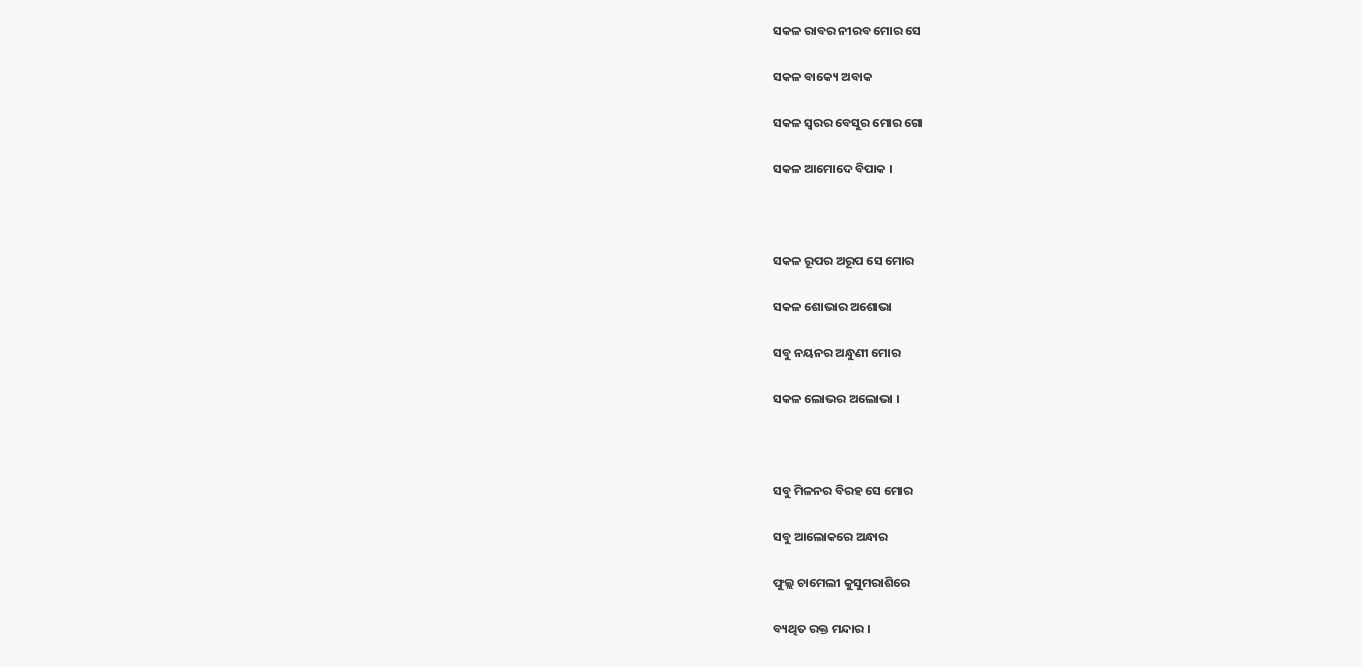ସକଳ ରାବର ନୀରବ ମୋର ସେ

ସକଳ ବାକ୍ୟେ ଅବାକ

ସକଳ ସ୍ୱରର ବେସୁର ମୋର ଗୋ

ସକଳ ଆମୋଦେ ବିପାକ ।



ସକଳ ରୂପର ଅରୂପ ସେ ମୋର

ସକଳ ଶୋଭାର ଅଶୋଭା

ସବୁ ନୟନର ଅନ୍ଧୁଣୀ ମୋର

ସକଳ ଲୋଭର ଅଲୋଭା ।



ସବୁ ମିଳନର ବିରହ ସେ ମୋର

ସବୁ ଆଲୋକରେ ଅନ୍ଧାର

ଫୁଲ୍ଲ ଚାମେଲୀ କୁସୁମରାଶିରେ

ବ୍ୟଥିତ ରକ୍ତ ମନ୍ଦାର ।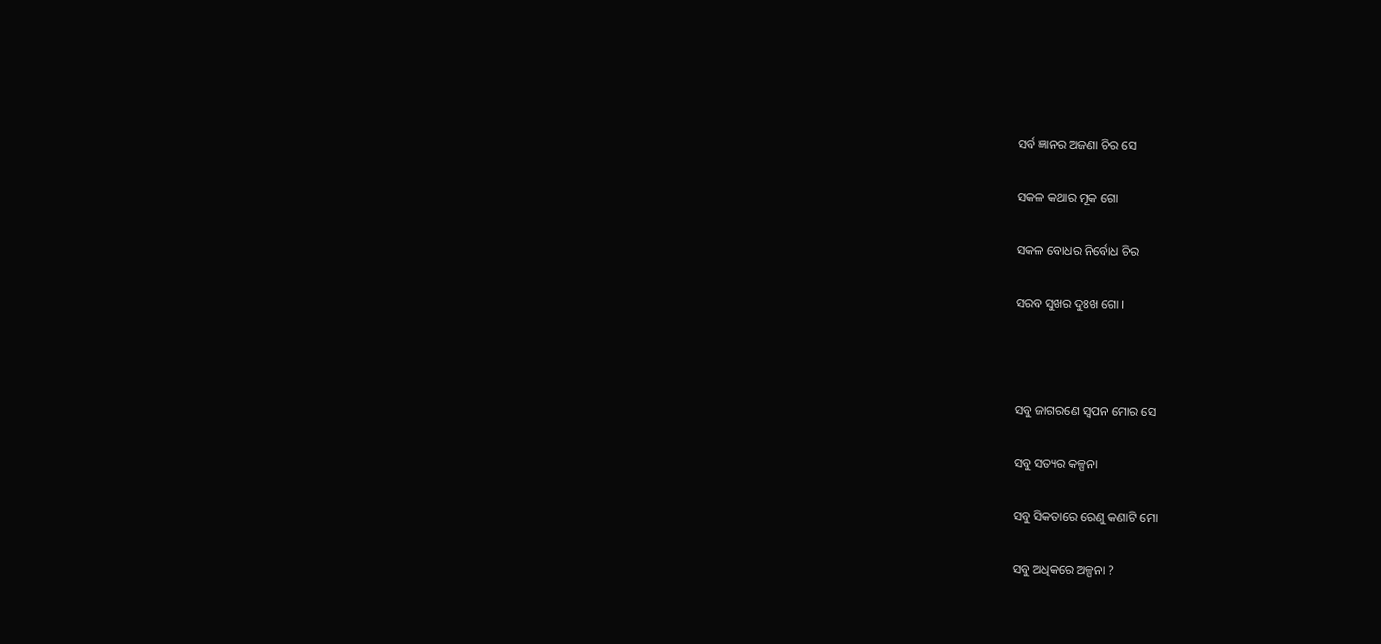ସର୍ବ ଜ୍ଞାନର ଅଜଣା ଚିର ସେ

ସକଳ କଥାର ମୂକ ଗୋ

ସକଳ ବୋଧର ନିର୍ବୋଧ ଚିର

ସରବ ସୁଖର ଦୁଃଖ ଗୋ ।



ସବୁ ଜାଗରଣେ ସ୍ୱପନ ମୋର ସେ

ସବୁ ସତ୍ୟର କଳ୍ପନା

ସବୁ ସିକତାରେ ରେଣୁ କଣାଟି ମୋ

ସବୁ ଅଧିକରେ ଅଳ୍ପନା ?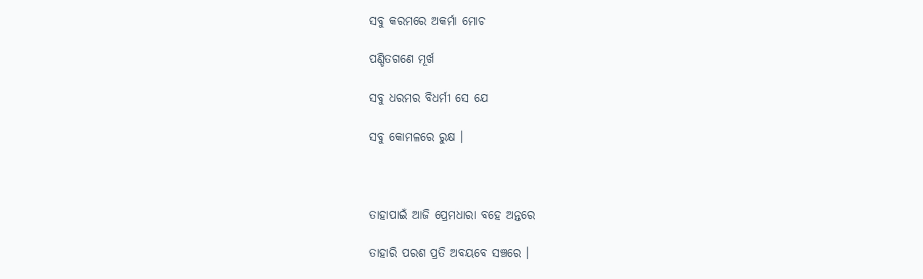ସବୁ କରମରେ ଅକର୍ମା ମୋଚ

ପଣ୍ଡିତଗଣେ ମୂର୍ଖ

ସବୁ ଧରମର ବିଧର୍ମୀ ସେ ଯେ

ସବୁ କୋମଳରେ ରୁକ୍ଷ ।



ତାହାପାଇଁ ଆଜି ପ୍ରେମଧାରା ବହେ ଅନ୍ତରେ

ତାହାରି ପରଶ ପ୍ରତି ଅବୟବେ ସଞ୍ଚରେ ।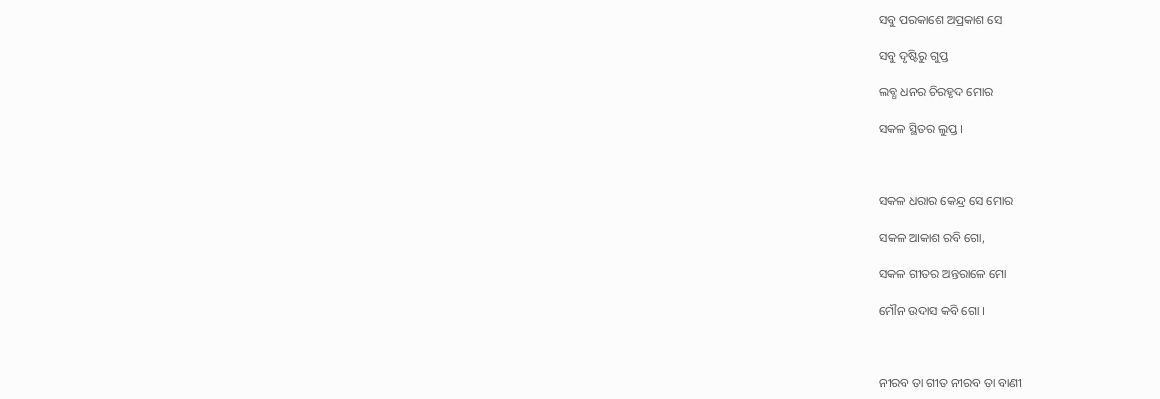ସବୁ ପରକାଶେ ଅପ୍ରକାଶ ସେ

ସବୁ ଦୃଷ୍ଟିରୁ ଗୁପ୍ତ

ଲବ୍ଧ ଧନର ଚିରହୃଦ ମୋର

ସକଳ ସ୍ଥିତର ଲୁପ୍ତ ।



ସକଳ ଧରାର କେନ୍ଦ୍ର ସେ ମୋର

ସକଳ ଆକାଶ ରବି ଗୋ,

ସକଳ ଗୀତର ଅନ୍ତରାଳେ ମୋ

ମୌନ ଉଦାସ କବି ଗୋ ।



ନୀରବ ତା ଗୀତ ନୀରବ ତା ବାଣୀ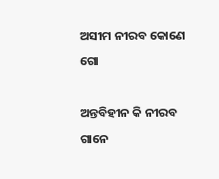ଅସୀମ ନୀରବ କୋଣେ ଗୋ

ଅନ୍ତବିହୀନ କି ନୀରବ ଗାନେ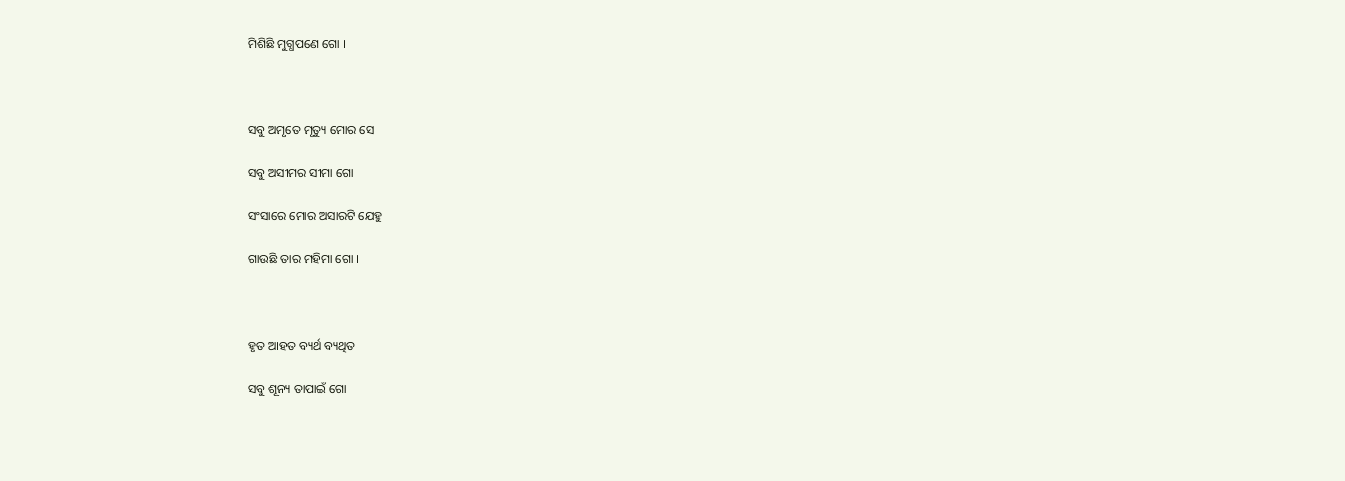ମିଶିଛି ମୁଗ୍ଧପଣେ ଗୋ ।



ସବୁ ଅମୃତେ ମୃତ୍ୟୁ ମୋର ସେ

ସବୁ ଅସୀମର ସୀମା ଗୋ

ସଂସାରେ ମୋର ଅସାରଟି ଯେହୁ

ଗାଉଛି ତାର ମହିମା ଗୋ ।



ହୃତ ଆହତ ବ୍ୟର୍ଥ ବ୍ୟଥିତ

ସବୁ ଶୂନ୍ୟ ତାପାଇଁ ଗୋ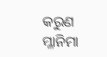କରୁଣ ମ୍ଳାନିମା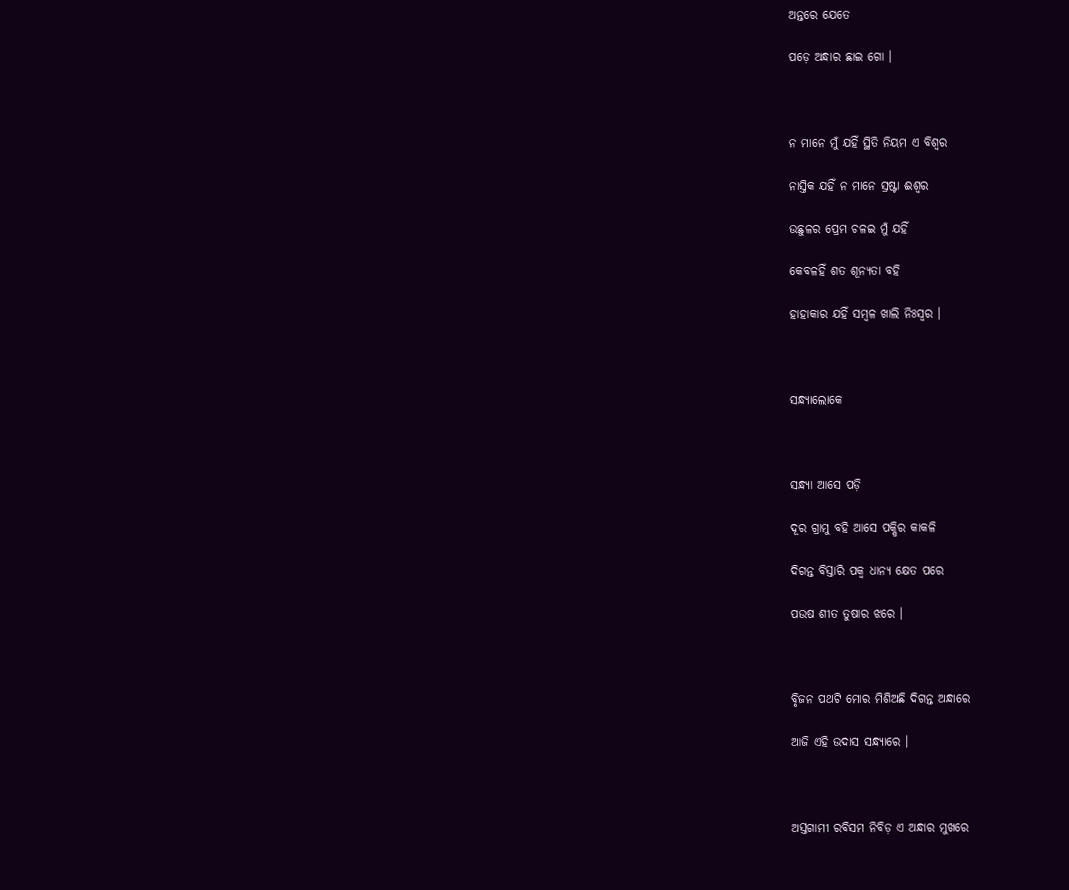ଅନ୍ତରେ ଯେତେ

ପଡ଼େ ଅନ୍ଧାର ଛାଇ ଗୋ ।



ନ ମାନେ ମୁଁ ଯହିଁ ସ୍ଥିତି ନିୟମ ଏ ବିଶ୍ୱର

ନାସ୍ତିକ ଯହିଁ ନ ମାନେ ସ୍ରଷ୍ଟା ଈଶ୍ୱର

ଉଛୁଳର ପ୍ରେମ ଚଳଇ ମୁଁ ଯହିଁ

କେବଳହିଁ ଶତ ଶୂନ୍ୟତା ବହି

ହାହାକାର ଯହିଁ ସମ୍ବଳ ଖାଲି ନିଃସ୍ୱର ।



ସନ୍ଧ୍ୟାଲୋକେ



ସନ୍ଧ୍ୟା ଆସେ ପଡ଼ି

ଦୂର ଗ୍ରାମୁ ବହି ଆସେ ପକ୍ଷିର କାକଳି

ଦିଗନ୍ତ ବିସ୍ତାରି ପକ୍ୱ ଧାନ୍ୟ କ୍ଷେତ ପରେ

ପଉଷ ଶୀତ ତୁଷାର ଝରେ ।



ବିୃଜନ ପଥଟି ମୋର ମିଶିଅଛି ଦିଗନ୍ତ ଅନ୍ଧାରେ

ଆଜି ଏହି ଉଦାସ ସନ୍ଧ୍ୟାରେ ।



ଅସ୍ତଗାମୀ ରବିସମ ନିବିଡ଼ ଏ ଅନ୍ଧାର ମୁଖରେ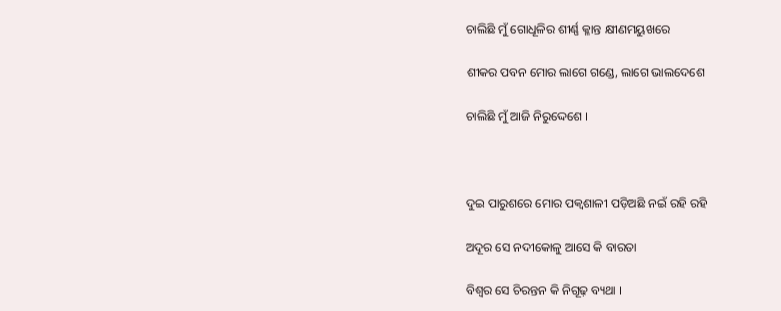ଚାଲିଛି ମୁଁ ଗୋଧୂଳିର ଶୀର୍ଣ୍ଣ କ୍ଳାନ୍ତ କ୍ଷୀଣମୟୁଖରେ

ଶୀକର ପବନ ମୋର ଲାଗେ ଗଣ୍ଡେ, ଲାଗେ ଭାଲଦେଶେ

ଚାଲିଛି ମୁଁ ଆଜି ନିରୁଦ୍ଦେଶେ ।



ଦୁଇ ପାରୁଶରେ ମୋର ପକ୍ୱଶାଳୀ ପଡ଼ିଅଛି ନଇଁ ରହି ରହି

ଅଦୂର ସେ ନଦୀକୋଳୁ ଆସେ କି ବାରତା

ବିଶ୍ୱର ସେ ଚିରନ୍ତନ କି ନିଗୂଢ଼ ବ୍ୟଥା ।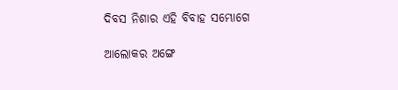ଦିବସ ନିଶାର ଏହି ବିବାହ ସମ୍ଭୋଗେ

ଆଲୋକର ଅଙ୍ଗେ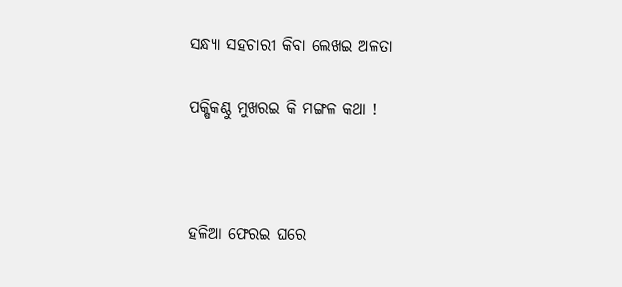ସନ୍ଧ୍ୟା ସହଚାରୀ କିବା ଲେଖଇ ଅଳତା

ପକ୍ଷିକଣ୍ଠୁ ମୁଖରଇ କି ମଙ୍ଗଳ କଥା !



ହଳିଆ ଫେରଇ ଘରେ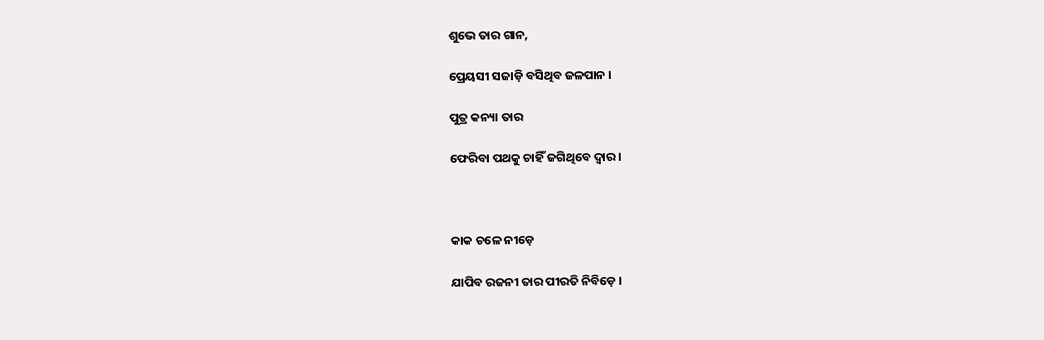ଶୁଭେ ତାର ଗାନ,

ପ୍ରେୟସୀ ସଜାଡ଼ି ବସିଥିବ ଜଳପାନ ।

ପୁତ୍ର କନ୍ୟା ତାର

ଫେରିବା ପଥକୁ ଚାହିଁ ଜଗିଥିବେ ଦ୍ୱାର ।



କାକ ଚଳେ ନୀଡ଼େ

ଯାପିବ ରଜନୀ ତାର ପୀରତି ନିବିଡ଼େ ।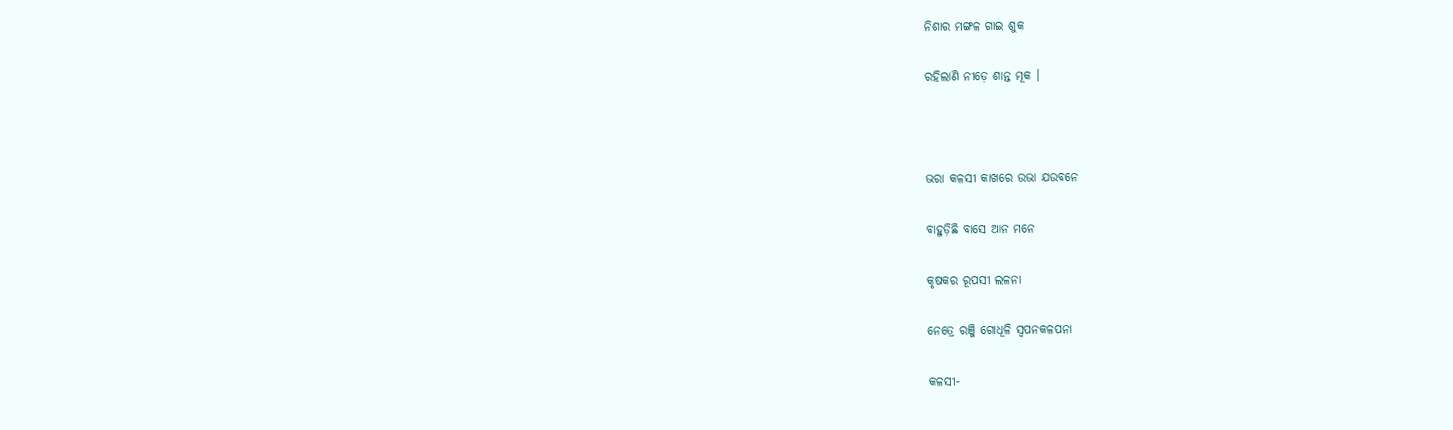ନିଶାର ମଙ୍ଗଳ ଗାଇ ଶୁକ

ରହିଲାଣି ନୀଡ଼େ ଶାନ୍ତ ମୂକ ।



ଭରା କଳସୀ କାଖରେ ଉଭା ଯଉବନେ

ବାହୁଡ଼ିଛି ବାସେ ଆନ ମନେ

କୃଷକର ରୂପସୀ ଲଳନା

ନେତ୍ରେ ରଞ୍ଜି ଗୋଧୂଳି ସ୍ୱପନକଳପନା

କଳସୀ-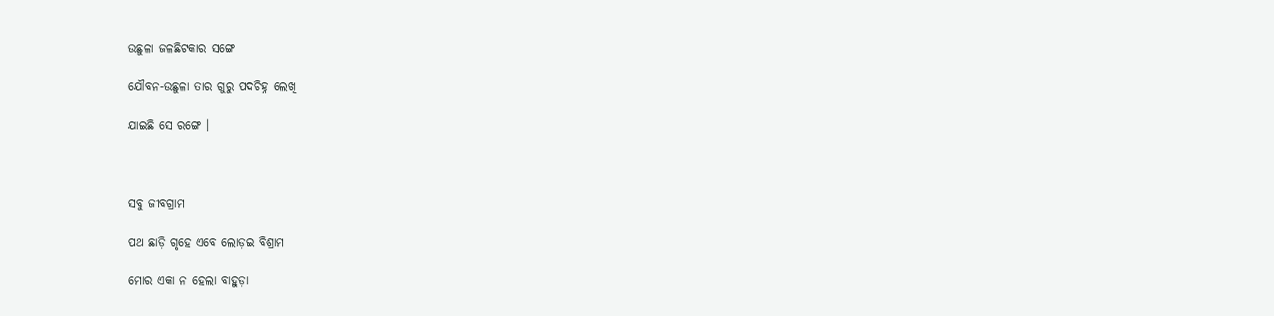ଉଛୁଳା ଜଳଛିଟକାର ସଙ୍ଗେ

ଯୌବନ-ଉଛୁଳା ତାର ଗୁରୁ ପଦଚିହ୍ନ ଲେଖି

ଯାଇଛି ସେ ରଙ୍ଗେ ।



ସବୁ ଜୀବଗ୍ରାମ

ପଥ ଛାଡ଼ି ଗୃହେ ଏବେ ଲୋଡ଼ଇ ବିଶ୍ରାମ

ମୋର ଏକା ନ ହେଲା ବାହୁଡ଼ା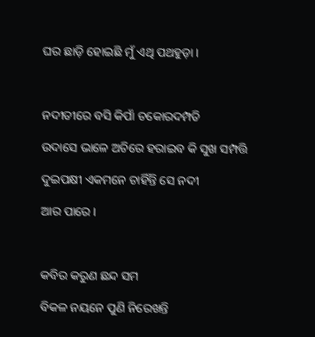ଘର ଛାଡ଼ି ହୋଇଛି ମୁଁ ଏଥି ପଥହୁଡ଼ା ।



ନଦୀତୀରେ ବସି କିପାଁ ଚକୋରଦମ୍ପତି

ଉଦାସେ ଭାଳେ ଅଚିରେ ହରାଇବ କି ସୁଖ ସମ୍ପତ୍ତି

ଦୁଇପକ୍ଷୀ ଏକମନେ ଚାହିଁନ୍ତି ସେ ନଦୀ

ଆର ପାରେ ।



କବିର କରୁଣ ଛନ୍ଦ ସମ

ବିକଳ ନୟନେ ପୁଣି ନିରେଖନ୍ତି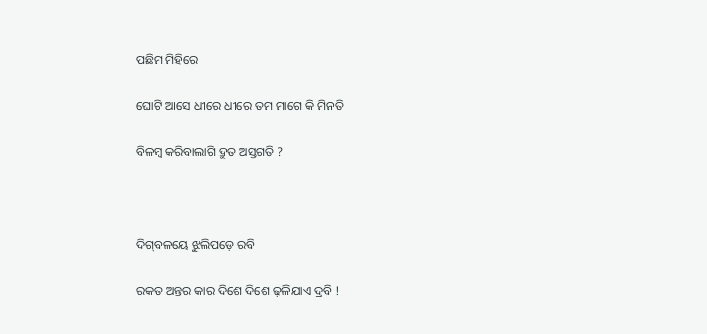ପଛିମ ମିହିରେ

ଘୋଟି ଆସେ ଧୀରେ ଧୀରେ ତମ ମାଗେ କି ମିନତି

ବିଳମ୍ବ କରିବାଲାଗି ଦ୍ରୁତ ଅସ୍ତଗତି ?



ଦିଗ୍‌ବଳୟେ ଝୁଲିପଡ଼େ ରବି

ରକତ ଅନ୍ତର କାର ଦିଶେ ଦିଶେ ଢ଼ଳିଯାଏ ଦ୍ରବି !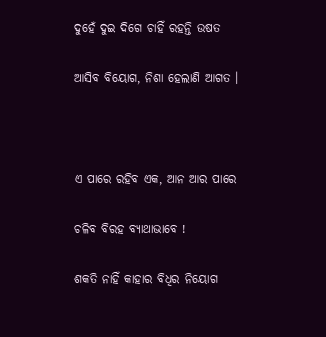ଦୁହେଁ ଦୁଇ ଦିଗେ ଚାହିଁ ରହନ୍ତି ଉଷତ

ଆସିବ ବିୟୋଗ, ନିଶା ହେଲାଣି ଆଗତ ।



ଏ ପାରେ ରହିବ ଏକ, ଆନ ଆର ପାରେ

ଚଳିବ ବିରହ ବ୍ୟାଥାଭାବେ !

ଶକତି ନାହିଁ କାହାର ବିଧିର ନିୟୋଗ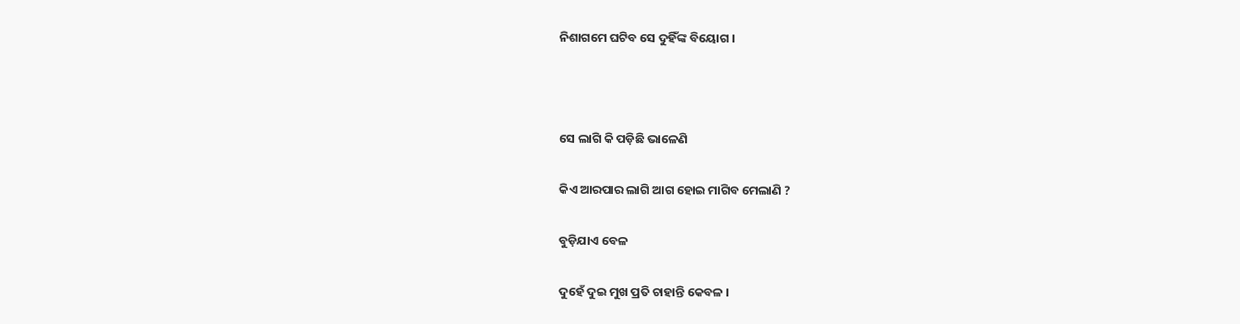ନିଶାଗମେ ଘଟିବ ସେ ଦୁହିଁଙ୍କ ବିୟୋଗ ।



ସେ ଲାଗି କି ପଡ଼ିଛି ଭାଳେଣି

କିଏ ଆରପାର ଲାଗି ଆଗ ହୋଇ ମାଗିବ ମେଲାଣି ?

ବୁଡ଼ିଯାଏ ବେଳ

ଦୁହେଁ ଦୁଇ ମୁଖ ପ୍ରତି ଚାହାନ୍ତି କେବଳ ।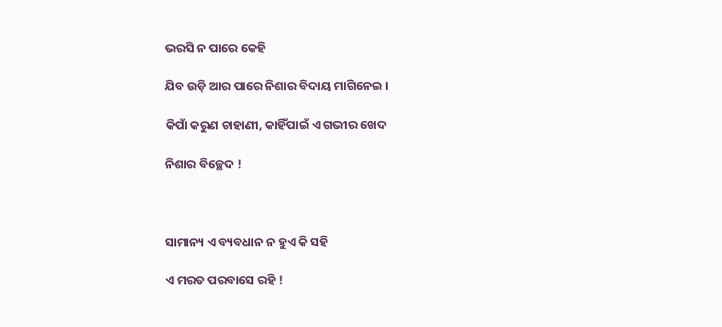ଭରସି ନ ପାରେ କେହି

ଯିବ ଉଡ଼ି ଆର ପାରେ ନିଶାର ବିଦାୟ ମାଗିନେଇ ।

କିପାଁ କରୁଣ ଚାହାଣୀ, କାହିଁପାଇଁ ଏ ଗଭୀର ଖେଦ

ନିଶାର ବିଚ୍ଛେଦ !



ସାମାନ୍ୟ ଏ ବ୍ୟବଧାନ ନ ହୁଏ କି ସହି

ଏ ମରତ ପରବାସେ ରହି !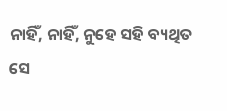ନାହିଁ, ନାହିଁ, ନୁହେ ସହି ବ୍ୟଥିତ ସେ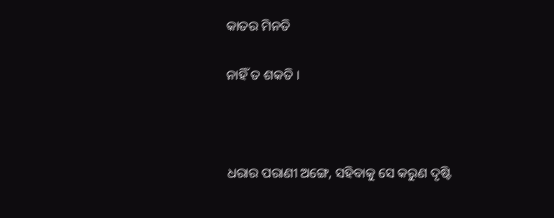କାତର ମିନତି

ନାହିଁ ତ ଶକତି ।



ଧରାର ପରାଣୀ ଅଙ୍ଗେ, ସହିବାକୁ ସେ କରୁଣ ଦୃଷ୍ଟି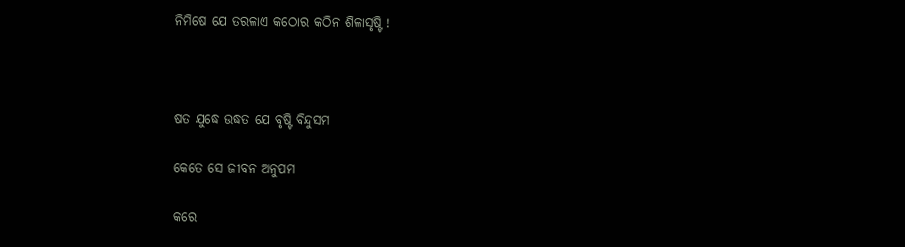ନିମିଷେ ଯେ ତରଳାଏ କଠୋର କଠିନ ଶିଳାସୃଷ୍ଟି !



ଷତ ଯୁଦ୍ଧେ ଉଦ୍ଧତ ଯେ ବୃଷ୍ଟି ବିନ୍ଦୁସମ

କେତେ ସେ ଜୀବନ ଅନୁପମ

କରେ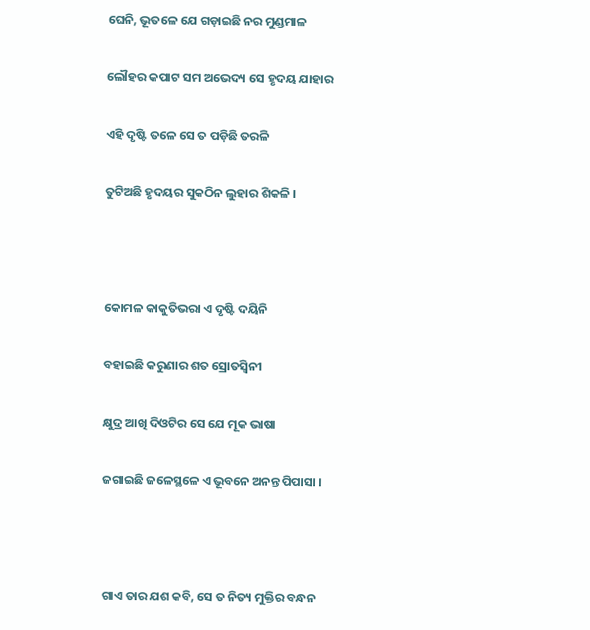ଘେନି, ଭୂତଳେ ଯେ ଗଡ଼ାଇଛି ନର ମୁଣ୍ଡମାଳ

ଲୌହର କପାଟ ସମ ଅଭେଦ୍ୟ ସେ ହୃଦୟ ଯାହାର

ଏହି ଦୃଷ୍ଟି ତଳେ ସେ ତ ପଡ଼ିଛି ତରଳି

ତୁଟିଅଛି ହୃଦୟର ସୁକଠିନ ଲୁହାର ଶିକଳି ।



କୋମଳ କାକୁତିଭରା ଏ ଦୃଷ୍ଟି ଦୟିନି

ବହାଇଛି କରୁଣାର ଶତ ସ୍ରୋତସ୍ୱିନୀ

କ୍ଷୁଦ୍ର ଆଖି ଦିଓଟିର ସେ ଯେ ମୂକ ଭାଷା

ଜଗାଇଛି ଜଳେସ୍ଥଳେ ଏ ଭୂବନେ ଅନନ୍ତ ପିପାସା ।



ଗାଏ ତାର ଯଶ କବି, ସେ ତ ନିତ୍ୟ ମୁକ୍ତିର ବନ୍ଧନ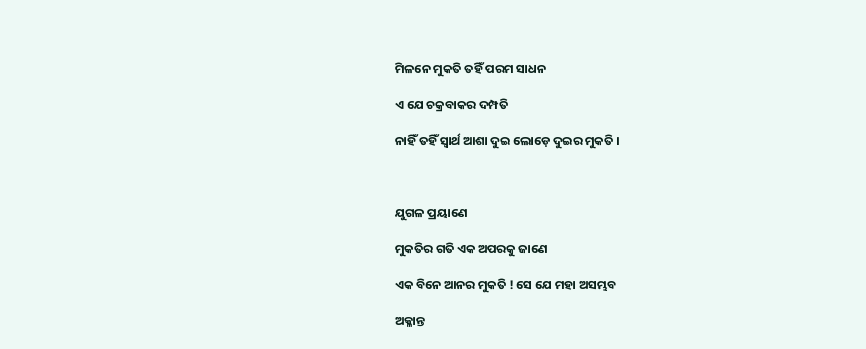ମିଳନେ ମୁକତି ତହିଁ ପରମ ସାଧନ

ଏ ଯେ ଚକ୍ରବାକର ଦମ୍ପତି

ନାହିଁ ତହିଁ ସ୍ୱାର୍ଥ ଆଶା ଦୁଇ ଲୋଡ଼େ ଦୁଇର ମୁକତି ।



ଯୁଗଳ ପ୍ରୟାଣେ

ମୁକତିର ଗତି ଏକ ଅପରକୁ ଜାଣେ

ଏକ ବିନେ ଆନର ମୁକତି ! ସେ ଯେ ମହା ଅସମ୍ଭବ

ଅକ୍ଳାନ୍ତ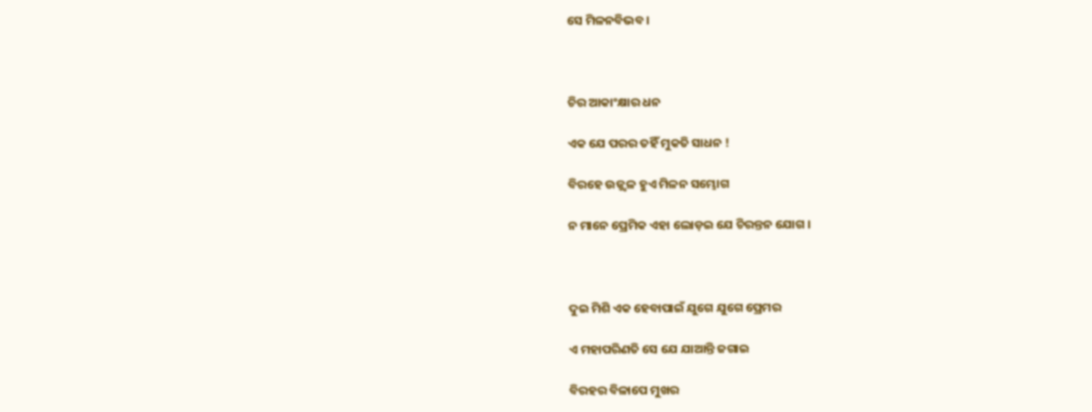ସେ ମିଳନବିଭବ ।



ଚିର ଆକାଂକ୍ଷାର ଧନ

ଏକ ଯେ ପରର ତହିଁ ମୁକତି ସାଧନ !

ବିରହେ ଉଜ୍ଜ୍ୱଳ ହୁଏ ମିଳନ ସମ୍ଭୋଗ

ନ ମାନେ ପ୍ରେମିକ ଏହା ଲୋଡ଼ଇ ଯେ ଚିରନ୍ତନ ଯୋଗ ।



ଦୁଇ ମିଶି ଏକ ହେବାପାଇଁ ଯୁଗେ ଯୁଗେ ପ୍ରେମର

ଏ ମହାପରିଣତି ସେ ଯେ ଯାଆନ୍ତି ଜଗାଇ

ବିରହର ବିଳାପେ ମୁଖର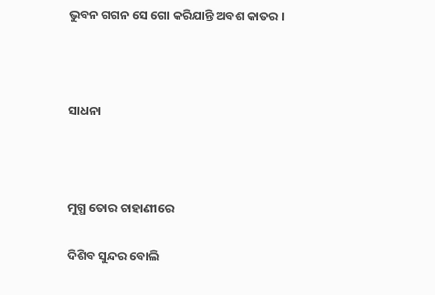ଭୁବନ ଗଗନ ସେ ଗୋ କରିଯାନ୍ତି ଅବଶ କାତର ।



ସାଧନା



ମୁଗ୍ଧ ତୋର ଚାହାଣୀରେ

ଦିଶିବ ସୁନ୍ଦର ବୋଲି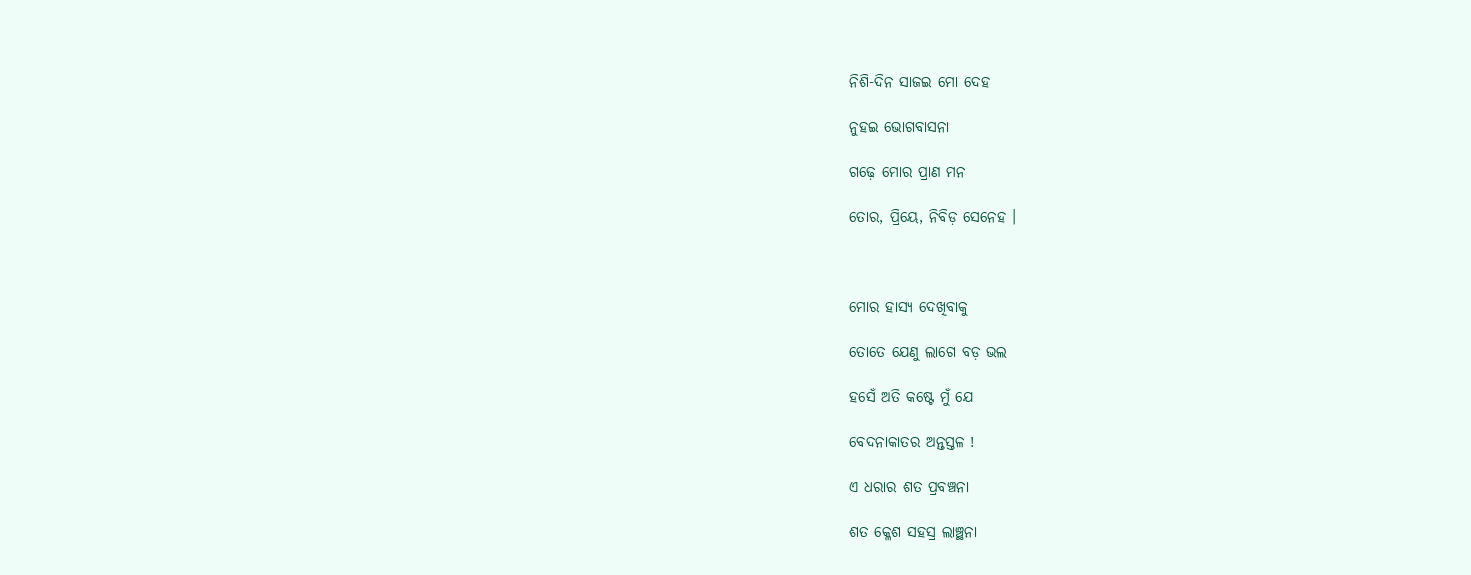ନିଶି-ଦିନ ସାଜଇ ମୋ ଦେହ

ନୁହଇ ଭୋଗବାସନା

ଗଢ଼େ ମୋର ପ୍ରାଣ ମନ

ତୋର, ପ୍ରିୟେ, ନିବିଡ଼ ସେନେହ ।



ମୋର ହାସ୍ୟ ଦେଖିବାକୁ

ତୋତେ ଯେଣୁ ଲାଗେ ବଡ଼ ଭଲ

ହସେଁ ଅତି କଷ୍ଟେ ମୁଁ ଯେ

ବେଦନାକାତର ଅନ୍ତସ୍ତଳ !

ଏ ଧରାର ଶତ ପ୍ରବଞ୍ଚନା

ଶତ କ୍ଳେଶ ସହସ୍ର ଲାଞ୍ଛନା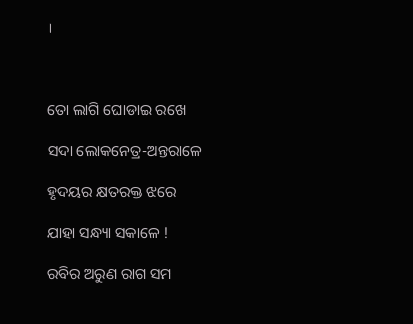।



ତୋ ଲାଗି ଘୋଡାଇ ରଖେ

ସଦା ଲୋକନେତ୍ର-ଅନ୍ତରାଳେ

ହୃଦୟର କ୍ଷତରକ୍ତ ଝରେ

ଯାହା ସନ୍ଧ୍ୟା ସକାଳେ !

ରବିର ଅରୁଣ ରାଗ ସମ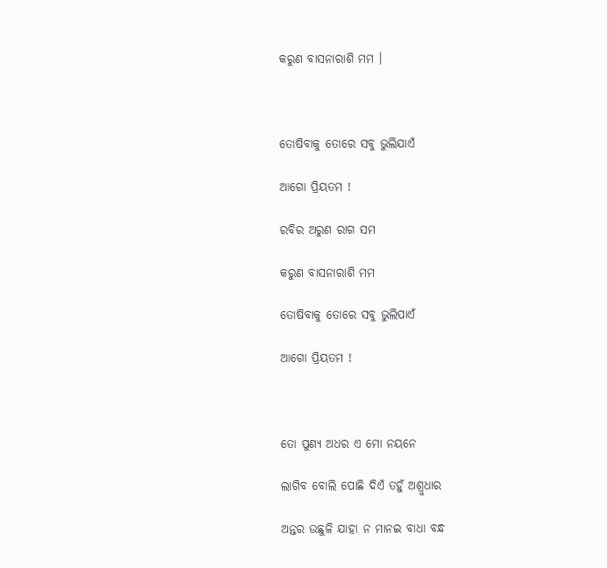କରୁଣ ବାସନାରାଶି ମମ ।



ତୋଷିବାକୁ ତୋରେ ସବୁ ଭୁଲିଯାଏଁ

ଆଗୋ ପ୍ରିୟତମ !

ରବିର ଅରୁଣ ରାଗ ସମ

କରୁଣ ବାସନାରାଶି ମମ

ତୋଷିବାକୁ ତୋରେ ସବୁ ଭୁଲିପାଏଁ

ଆଗୋ ପ୍ରିୟତମ !



ତୋ ପୁଣ୍ୟ ଅଧର ଏ ମୋ ନୟନେ

ଲାଗିବ ବୋଲି ପୋଛି ଦିଏଁ ତହୁଁ ଅଶ୍ରୁଧାର

ଅନ୍ତର ଉଛୁଳି ଯାହା ନ ମାନଇ ବାଧା ବନ୍ଧ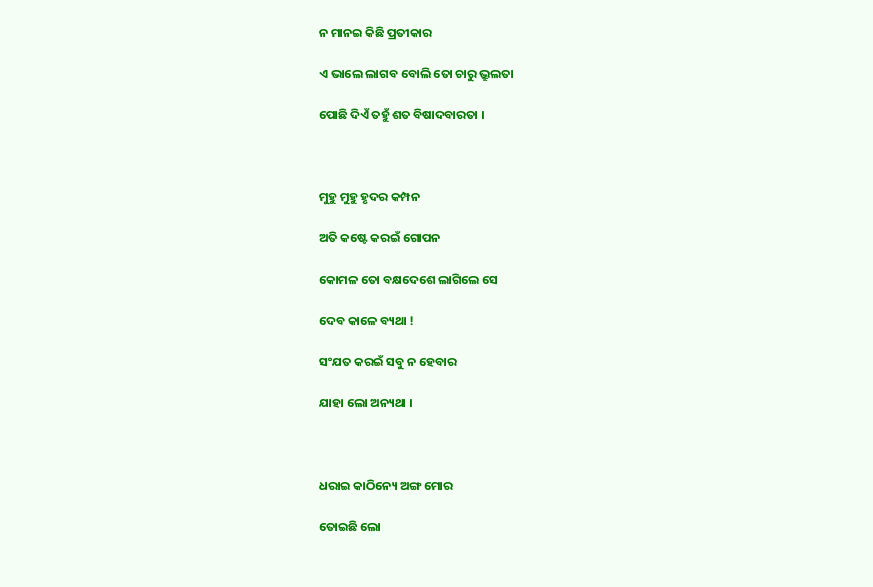ନ ମାନଇ କିଛି ପ୍ରତୀକାର

ଏ ଭାଲେ ଲାଗବ ବୋଲି ତୋ ଚାରୁ ଭ୍ରୁଲତା

ପୋଛି ଦିଏଁ ତହୁଁ ଶତ ବିଷାଦବାରତା ।



ମୁହୁ ମୁହୁ ହୃଦର କମ୍ପନ

ଅତି କଷ୍ଟେ କରଇଁ ଗୋପନ

କୋମଳ ତୋ ବକ୍ଷଦେଶେ ଲାଗିଲେ ସେ

ଦେବ କାଳେ ବ୍ୟଥା !

ସଂଯତ କରଇଁ ସବୁ ନ ହେବାର

ଯାହା ଲୋ ଅନ୍ୟଥା ।



ଧରାଇ କାଠିନ୍ୟେ ଅଙ୍ଗ ମୋର

ତୋଇଛି ଲୋ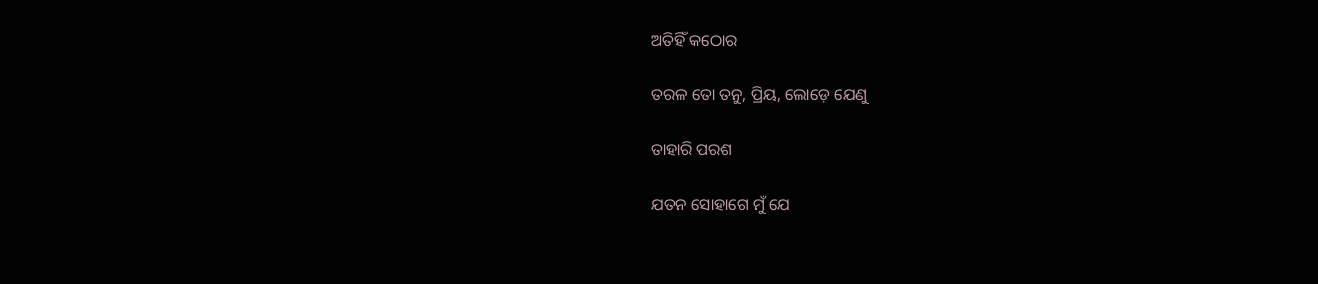ଅତିହିଁ କଠୋର

ତରଳ ତୋ ତନୁ, ପ୍ରିୟ, ଲୋଡ଼େ ଯେଣୁ

ତାହାରି ପରଶ

ଯତନ ସୋହାଗେ ମୁଁ ଯେ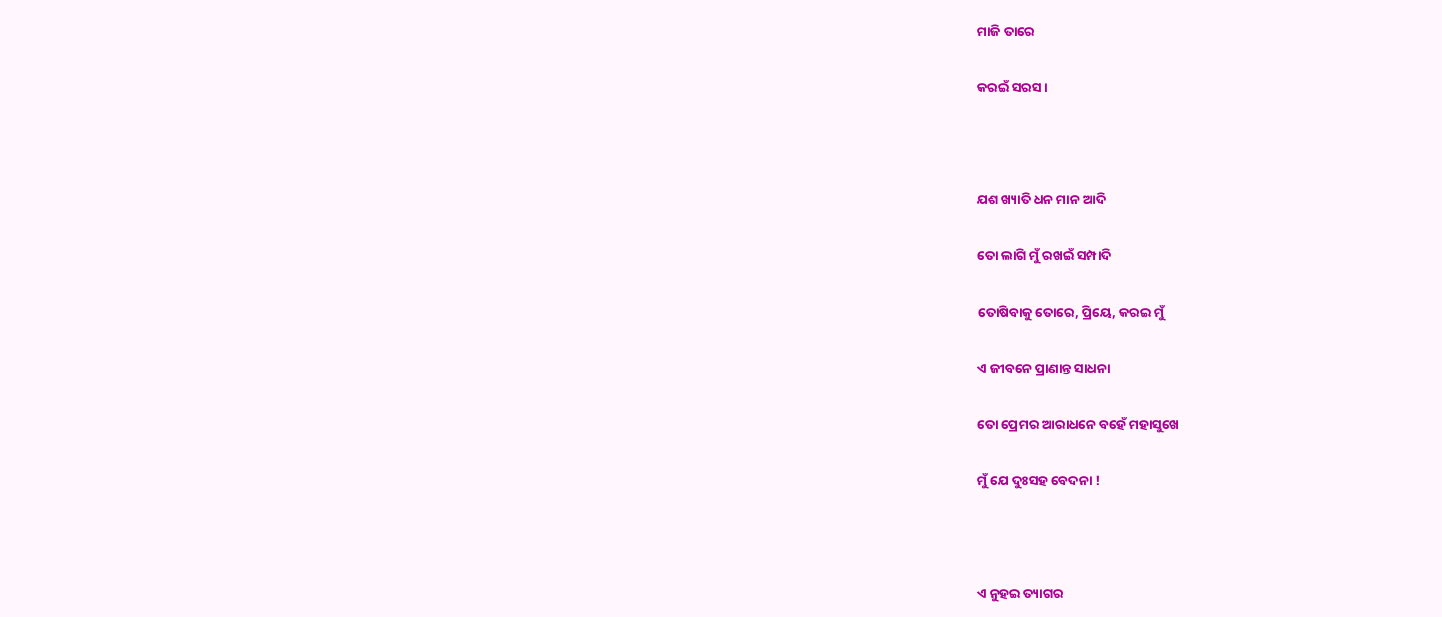ମାଜି ତାରେ

କରଇଁ ସରସ ।



ଯଶ ଖ୍ୟାତି ଧନ ମାନ ଆଦି

ତୋ ଲାଗି ମୁଁ ରଖଇଁ ସମ୍ପାଦି

ତୋଷିବାକୁ ତୋରେ, ପ୍ରିୟେ, କରଇ ମୁଁ

ଏ ଜୀବନେ ପ୍ରାଣାନ୍ତ ସାଧନା

ତୋ ପ୍ରେମର ଆରାଧନେ ବହେଁ ମହାସୁଖେ

ମୁଁ ଯେ ଦୁଃସହ ବେଦନା !



ଏ ନୁହଇ ତ୍ୟାଗର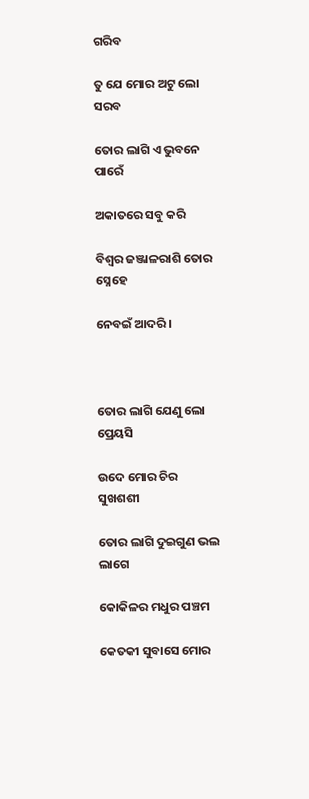ଗରିବ

ତୁ ଯେ ମୋର ଅଟୁ ଲୋ ସରବ

ତୋର ଲାଗି ଏ ଭୁବନେ ପାରେଁ

ଅକାତରେ ସବୁ କରି

ବିଶ୍ୱର ଜଞ୍ଜାଳରାଶି ତୋର ସ୍ନେହେ

ନେବଇଁ ଆଦରି ।



ତୋର ଲାଗି ଯେଣୁ ଲୋ ପ୍ରେୟସି

ଉଦେ ମୋର ଚିର ସୁଖଶଶୀ

ତୋର ଲାଗି ଦୁଇଗୁଣ ଭଲ ଲାଗେ

କୋକିଳର ମଧୁର ପଞ୍ଚମ

କେତକୀ ସୁବାସେ ମୋର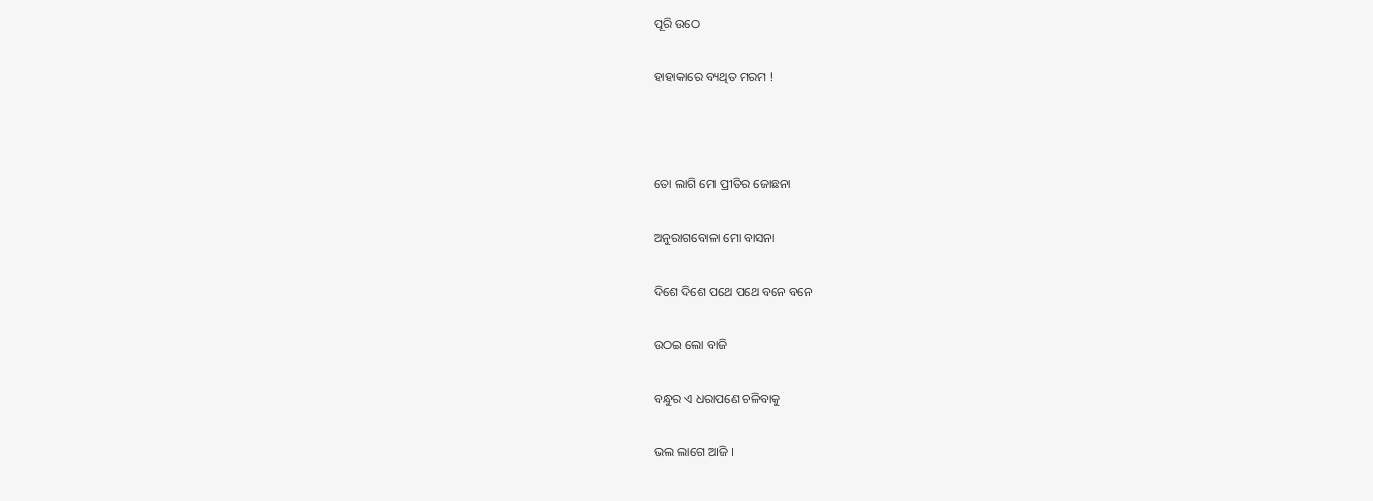ପୂରି ଉଠେ

ହାହାକାରେ ବ୍ୟଥିତ ମରମ !



ତୋ ଲାଗି ମୋ ପ୍ରୀତିର ଜୋଛନା

ଅନୁରାଗବୋଳା ମୋ ବାସନା

ଦିଶେ ଦିଶେ ପଥେ ପଥେ ବନେ ବନେ

ଉଠଇ ଲୋ ବାଜି

ବନ୍ଧୁର ଏ ଧରାପଣେ ଚଳିବାକୁ

ଭଲ ଲାଗେ ଆଜି ।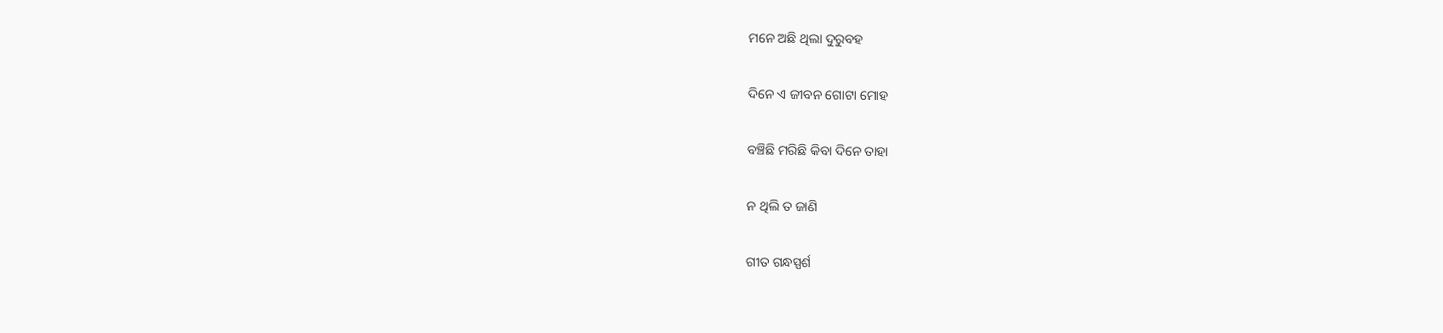ମନେ ଅଛି ଥିଲା ଦୁରୁବହ

ଦିନେ ଏ ଜୀବନ ଗୋଟା ମୋହ

ବଞ୍ଚିଛି ମରିଛି କିବା ଦିନେ ତାହା

ନ ଥିଲି ତ ଜାଣି

ଗୀତ ଗନ୍ଧସ୍ପର୍ଶ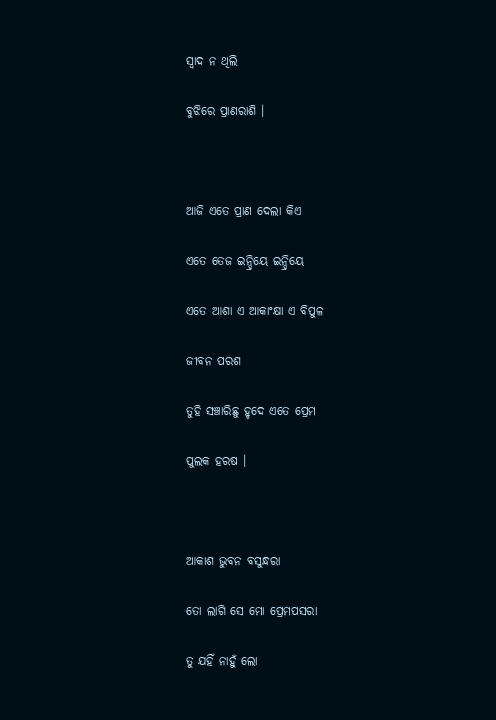ସ୍ୱାଦ ନ ଥିଲି

ବୁଝିରେ ପ୍ରାଣରାଶି ।



ଆଜି ଏତେ ପ୍ରାଣ ଦେଲା କିଏ

ଏତେ ତେଜ ଇନ୍ଦ୍ରିୟେ ଇନ୍ଦ୍ରିୟେ

ଏତେ ଆଶା ଏ ଆକାଂକ୍ଷା ଏ ବିପୁଳ

ଜୀବନ ପରଶ

ତୁହି ସଞ୍ଚାରିଛୁ ହୃଦେ ଏତେ ପ୍ରେମ

ପୁଲକ ହରଷ ।



ଆକାଶ ଭୁବନ ବସୁନ୍ଧରା

ତୋ ଲାଗି ସେ ମୋ ପ୍ରେମପସରା

ତୁ ଯହିଁ ନାହୁଁ ଲୋ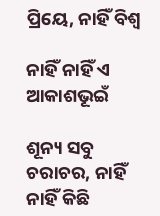ପ୍ରିୟେ, ନାହିଁ ବିଶ୍ୱ

ନାହିଁ ନାହିଁ ଏ ଆକାଶଭୂଇଁ

ଶୂନ୍ୟ ସବୁ ଚରାଚର, ନାହିଁ ନାହିଁ କିଛି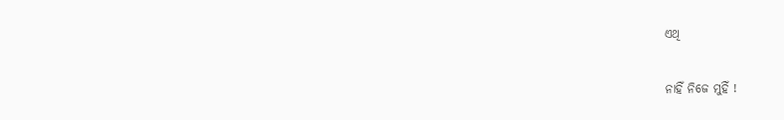ଏଥି

ନାହିଁ ନିଜେ ମୁହିଁ !